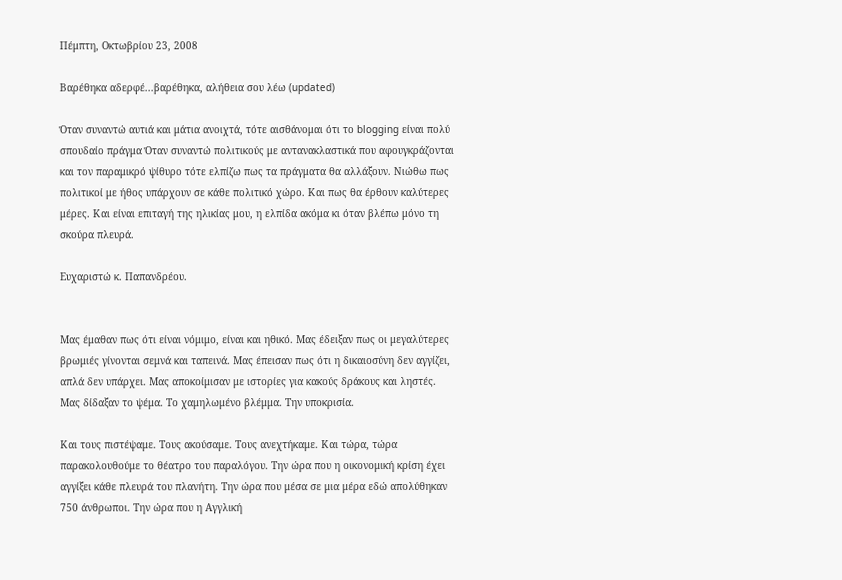Πέμπτη, Οκτωβρίου 23, 2008

Βαρέθηκα αδερφέ...βαρέθηκα, αλήθεια σου λέω (updated)

Όταν συναντώ αυτιά και μάτια ανοιχτά, τότε αισθάνομαι ότι το blogging είναι πολύ σπουδαίο πράγμα Όταν συναντώ πολιτικούς με αντανακλαστικά που αφουγκράζονται και τον παραμικρό ψίθυρο τότε ελπίζω πως τα πράγματα θα αλλάξουν. Νιώθω πως πολιτικοί με ήθος υπάρχουν σε κάθε πολιτικό χώρο. Και πως θα έρθουν καλύτερες μέρες. Και είναι επιταγή της ηλικίας μου, η ελπίδα ακόμα κι όταν βλέπω μόνο τη σκούρα πλευρά.

Ευχαριστώ κ. Παπανδρέου.


Μας έμαθαν πως ότι είναι νόμιμο, είναι και ηθικό. Μας έδειξαν πως οι μεγαλύτερες βρωμιές γίνονται σεμνά και ταπεινά. Μας έπεισαν πως ότι η δικαιοσύνη δεν αγγίζει, απλά δεν υπάρχει. Μας αποκοίμισαν με ιστορίες για κακούς δράκους και ληστές. Μας δίδαξαν το ψέμα. Το χαμηλωμένο βλέμμα. Την υποκρισία.

Και τους πιστέψαμε. Τους ακούσαμε. Τους ανεχτήκαμε. Και τώρα, τώρα παρακολουθούμε το θέατρο του παραλόγου. Την ώρα που η οικονομική κρίση έχει αγγίξει κάθε πλευρά του πλανήτη. Την ώρα που μέσα σε μια μέρα εδώ απολύθηκαν 750 άνθρωποι. Την ώρα που η Αγγλική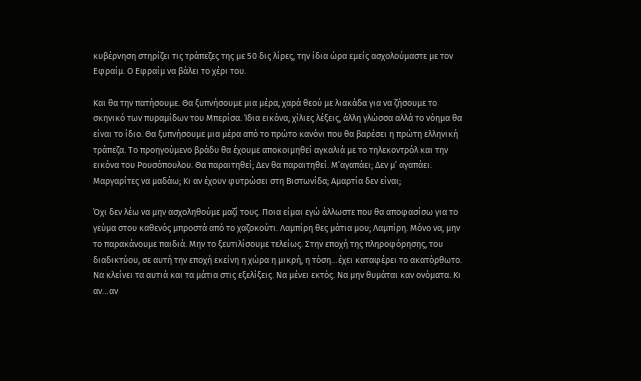κυβέρνηση στηρίζει τις τράπεζες της με 50 δις λίρες, την ίδια ώρα εμείς ασχολούμαστε με τον Εφραίμ. Ο Εφραίμ να βάλει το χέρι του.

Και θα την πατήσουμε. Θα ξυπνήσουμε μια μέρα, χαρά θεού με λιακάδα για να ζήσουμε το σκηνικό των πυραμίδων του Μπερίσα. Ίδια εικόνα, χίλιες λέξεις, άλλη γλώσσα αλλά το νόημα θα είναι το ίδιο. Θα ξυπνήσουμε μια μέρα από το πρώτο κανόνι που θα βαρέσει η πρώτη ελληνική τράπεζα. Το προηγούμενο βράδυ θα έχουμε αποκοιμηθεί αγκαλιά με το τηλεκοντρόλ και την εικόνα του Ρουσόπουλου. Θα παραιτηθεί; Δεν θα παραιτηθεί. Μ’αγαπάει; Δεν μ’ αγαπάει. Μαργαρίτες να μαδάω; Κι αν έχουν φυτρώσει στη Βιστωνίδα; Αμαρτία δεν είναι;

Όχι δεν λέω να μην ασχοληθούμε μαζί τους. Ποια είμαι εγώ άλλωστε που θα αποφασίσω για το γεύμα στου καθενός μπροστά από το χαζοκούτι. Λαμπίρη θες μάτια μου; Λαμπίρη. Μόνο να, μην το παρακάνουμε παιδιά. Μην το ξευτιλίσουμε τελείως. Στην εποχή της πληροφόρησης, του διαδικτύου, σε αυτή την εποχή εκείνη η χώρα η μικρή, η τόση…έχει καταφέρει το ακατόρθωτο. Να κλείνει τα αυτιά και τα μάτια στις εξελίξεις. Να μένει εκτός. Να μην θυμάται καν ονόματα. Κι αν…αν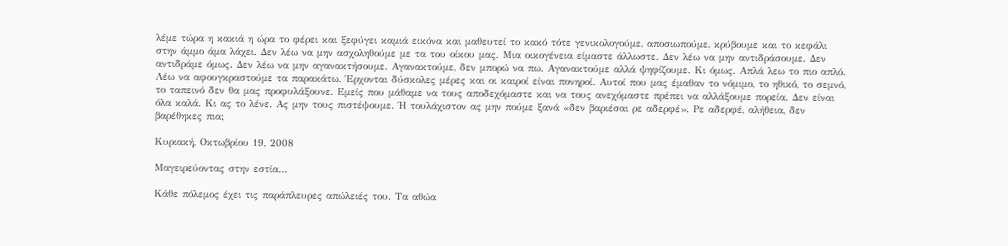λέμε τώρα η κακιά η ώρα το φέρει και ξεφύγει καμιά εικόνα και μαθευτεί το κακό τότε γενικολογούμε, αποσιωπούμε, κρύβουμε και το κεφάλι στην άμμο άμα λάχει. Δεν λέω να μην ασχοληθούμε με τα του οίκου μας. Μια οικογένεια είμαστε άλλωστε. Δεν λέω να μην αντιδράσουμε. Δεν αντιδράμε όμως. Δεν λέω να μην αγανακτήσουμε. Αγανακτούμε, δεν μπορώ να πω. Αγανακτούμε αλλά ψηφίζουμε. Κι όμως. Απλά λεω το πιο απλό. Λέω να αφουγκραστούμε τα παρακάτω. Έρχονται δύσκολες μέρες και οι καιροί είναι πονηροί. Αυτοί που μας έμαθαν το νόμιμο, το ηθικό, το σεμνό, το ταπεινό δεν θα μας προφυλάξουνε. Εμείς που μάθαμε να τους αποδεχόμαστε και να τους ανεχόμαστε πρέπει να αλλάξουμε πορεία. Δεν είναι όλα καλά. Κι ας το λένε. Ας μην τους πιστέψουμε. Ή τουλάχιστον ας μην πούμε ξανά «δεν βαριέσαι ρε αδερφέ». Ρε αδερφέ, αλήθεια, δεν βαρέθηκες πια;

Κυριακή, Οκτωβρίου 19, 2008

Μαγειρεύοντας στην εστία...

Κάθε πόλεμος έχει τις παράπλευρες απώλειές του. Τα αθώα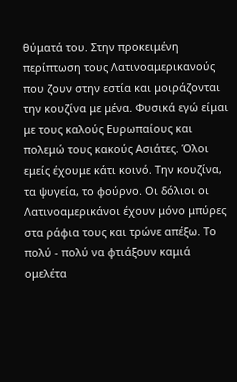θύματά του. Στην προκειμένη περίπτωση τους Λατινοαμερικανούς που ζουν στην εστία και μοιράζονται την κουζίνα με μένα. Φυσικά εγώ είμαι με τους καλούς Ευρωπαίους και πολεμώ τους κακούς Ασιάτες. Όλοι εμείς έχουμε κάτι κοινό. Την κουζίνα, τα ψυγεία, το φούρνο. Οι δόλιοι οι Λατινοαμερικάνοι έχουν μόνο μπύρες στα ράφια τους και τρώνε απέξω. Το πολύ - πολύ να φτιάξουν καμιά ομελέτα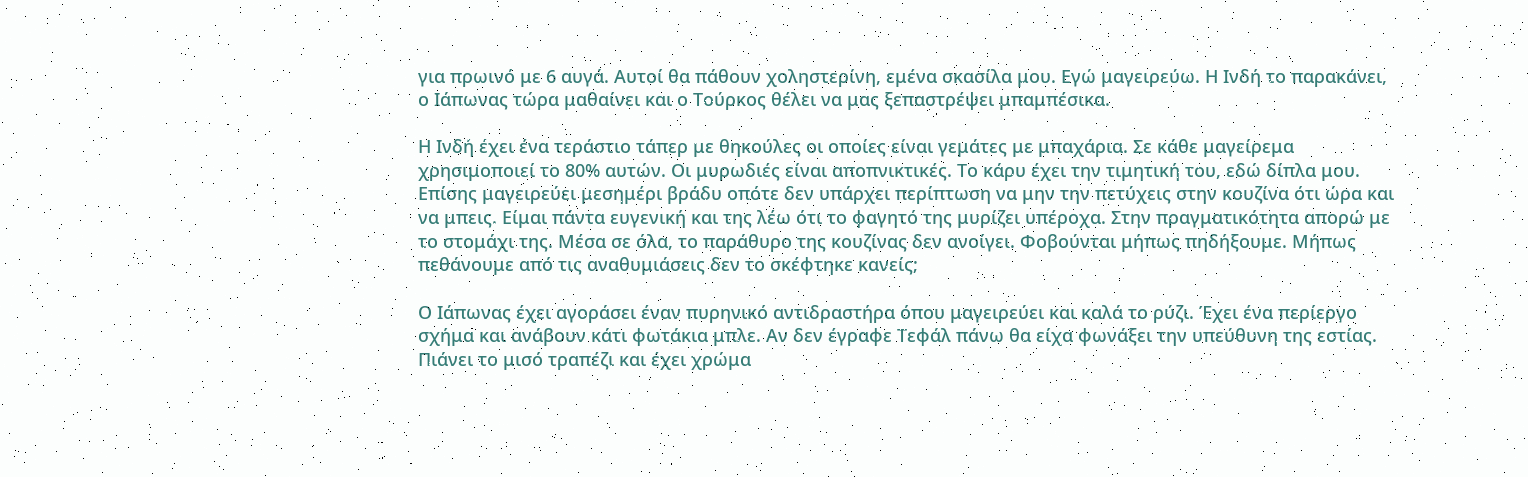για πρωινό με 6 αυγά. Αυτοί θα πάθουν χοληστερίνη, εμένα σκασίλα μου. Εγώ μαγειρεύω. Η Ινδή το παρακάνει, ο Ιάπωνας τώρα μαθαίνει και ο Τούρκος θέλει να μας ξεπαστρέψει μπαμπέσικα.

Η Ινδή έχει ένα τεράστιο τάπερ με θηκούλες οι οποίες είναι γεμάτες με μπαχάρια. Σε κάθε μαγείρεμα χρησιμοποιεί το 80% αυτών. Οι μυρωδιές είναι αποπνικτικές. Το κάρυ έχει την τιμητική του, εδώ δίπλα μου. Επίσης μαγειρεύει μεσημέρι βράδυ οπότε δεν υπάρχει περίπτωση να μην την πετύχεις στην κουζίνα ότι ώρα και να μπεις. Είμαι πάντα ευγενική και της λέω ότι το φαγητό της μυρίζει υπέροχα. Στην πραγματικότητα απορώ με το στομάχι της. Μέσα σε όλα, το παράθυρο της κουζίνας δεν ανοίγει. Φοβούνται μήπως πηδήξουμε. Μήπως πεθάνουμε από τις αναθυμιάσεις δεν το σκέφτηκε κανείς;

Ο Ιάπωνας έχει αγοράσει έναν πυρηνικό αντιδραστήρα όπου μαγειρεύει και καλά το ρύζι. Έχει ένα περίεργο σχήμα και ανάβουν κάτι φωτάκια μπλε. Αν δεν έγραφε Τεφάλ πάνω θα είχα φωνάξει την υπεύθυνη της εστίας. Πιάνει το μισό τραπέζι και έχει χρώμα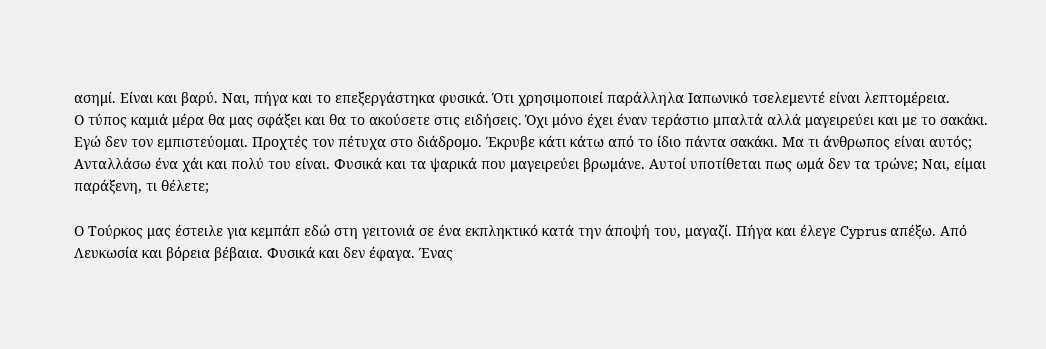ασημί. Είναι και βαρύ. Ναι, πήγα και το επεξεργάστηκα φυσικά. Ότι χρησιμοποιεί παράλληλα Ιαπωνικό τσελεμεντέ είναι λεπτομέρεια.
Ο τύπος καμιά μέρα θα μας σφάξει και θα το ακούσετε στις ειδήσεις. Όχι μόνο έχει έναν τεράστιο μπαλτά αλλά μαγειρεύει και με το σακάκι. Εγώ δεν τον εμπιστεύομαι. Προχτές τον πέτυχα στο διάδρομο. Έκρυβε κάτι κάτω από το ίδιο πάντα σακάκι. Μα τι άνθρωπος είναι αυτός; Ανταλλάσω ένα χάι και πολύ του είναι. Φυσικά και τα ψαρικά που μαγειρεύει βρωμάνε. Αυτοί υποτίθεται πως ωμά δεν τα τρώνε; Ναι, είμαι παράξενη, τι θέλετε;

Ο Τούρκος μας έστειλε για κεμπάπ εδώ στη γειτονιά σε ένα εκπληκτικό κατά την άποψή του, μαγαζί. Πήγα και έλεγε Cyprus απέξω. Από Λευκωσία και βόρεια βέβαια. Φυσικά και δεν έφαγα. Ένας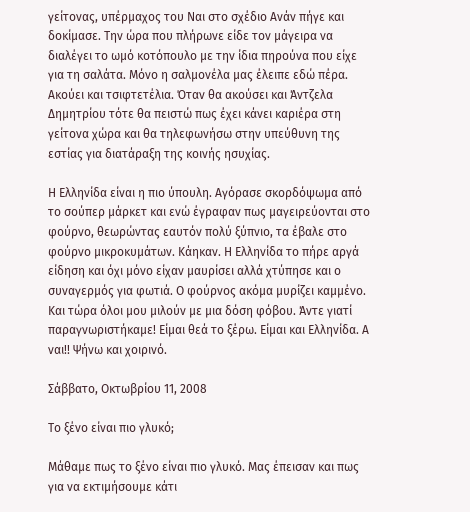γείτονας, υπέρμαχος του Ναι στο σχέδιο Ανάν πήγε και δοκίμασε. Την ώρα που πλήρωνε είδε τον μάγειρα να διαλέγει το ωμό κοτόπουλο με την ίδια πηρούνα που είχε για τη σαλάτα. Μόνο η σαλμονέλα μας έλειπε εδώ πέρα. Ακούει και τσιφτετέλια. Όταν θα ακούσει και Άντζελα Δημητρίου τότε θα πειστώ πως έχει κάνει καριέρα στη γείτονα χώρα και θα τηλεφωνήσω στην υπεύθυνη της εστίας για διατάραξη της κοινής ησυχίας.

Η Ελληνίδα είναι η πιο ύπουλη. Αγόρασε σκορδόψωμα από το σούπερ μάρκετ και ενώ έγραφαν πως μαγειρεύονται στο φούρνο, θεωρώντας εαυτόν πολύ ξύπνιο, τα έβαλε στο φούρνο μικροκυμάτων. Κάηκαν. Η Ελληνίδα το πήρε αργά είδηση και όχι μόνο είχαν μαυρίσει αλλά χτύπησε και ο συναγερμός για φωτιά. Ο φούρνος ακόμα μυρίζει καμμένο. Και τώρα όλοι μου μιλούν με μια δόση φόβου. Άντε γιατί παραγνωριστήκαμε! Είμαι θεά το ξέρω. Είμαι και Ελληνίδα. Α ναι!! Ψήνω και χοιρινό.

Σάββατο, Οκτωβρίου 11, 2008

Το ξένο είναι πιο γλυκό;

Μάθαμε πως το ξένο είναι πιο γλυκό. Μας έπεισαν και πως για να εκτιμήσουμε κάτι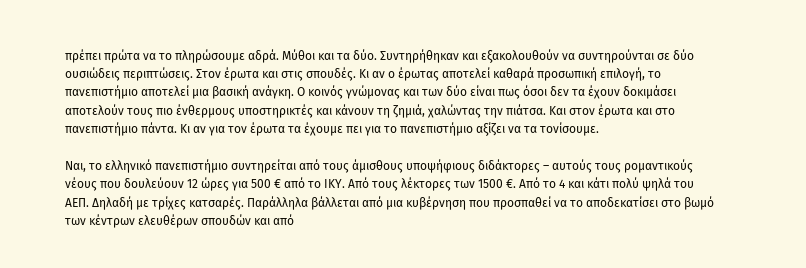πρέπει πρώτα να το πληρώσουμε αδρά. Μύθοι και τα δύο. Συντηρήθηκαν και εξακολουθούν να συντηρούνται σε δύο ουσιώδεις περιπτώσεις. Στον έρωτα και στις σπουδές. Κι αν ο έρωτας αποτελεί καθαρά προσωπική επιλογή, το πανεπιστήμιο αποτελεί μια βασική ανάγκη. Ο κοινός γνώμονας και των δύο είναι πως όσοι δεν τα έχουν δοκιμάσει αποτελούν τους πιο ένθερμους υποστηρικτές και κάνουν τη ζημιά, χαλώντας την πιάτσα. Και στον έρωτα και στο πανεπιστήμιο πάντα. Κι αν για τον έρωτα τα έχουμε πει για το πανεπιστήμιο αξίζει να τα τονίσουμε.

Ναι, το ελληνικό πανεπιστήμιο συντηρείται από τους άμισθους υποψήφιους διδάκτορες – αυτούς τους ρομαντικούς νέους που δουλεύουν 12 ώρες για 500 € από το ΙΚΥ. Από τους λέκτορες των 1500 €. Από το 4 και κάτι πολύ ψηλά του ΑΕΠ. Δηλαδή με τρίχες κατσαρές. Παράλληλα βάλλεται από μια κυβέρνηση που προσπαθεί να το αποδεκατίσει στο βωμό των κέντρων ελευθέρων σπουδών και από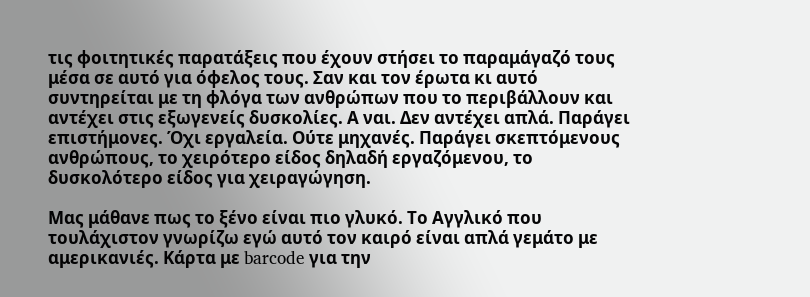τις φοιτητικές παρατάξεις που έχουν στήσει το παραμάγαζό τους μέσα σε αυτό για όφελος τους. Σαν και τον έρωτα κι αυτό συντηρείται με τη φλόγα των ανθρώπων που το περιβάλλουν και αντέχει στις εξωγενείς δυσκολίες. Α ναι. Δεν αντέχει απλά. Παράγει επιστήμονες. Όχι εργαλεία. Ούτε μηχανές. Παράγει σκεπτόμενους ανθρώπους, το χειρότερο είδος δηλαδή εργαζόμενου, το δυσκολότερο είδος για χειραγώγηση.

Μας μάθανε πως το ξένο είναι πιο γλυκό. Το Αγγλικό που τουλάχιστον γνωρίζω εγώ αυτό τον καιρό είναι απλά γεμάτο με αμερικανιές. Κάρτα με barcode για την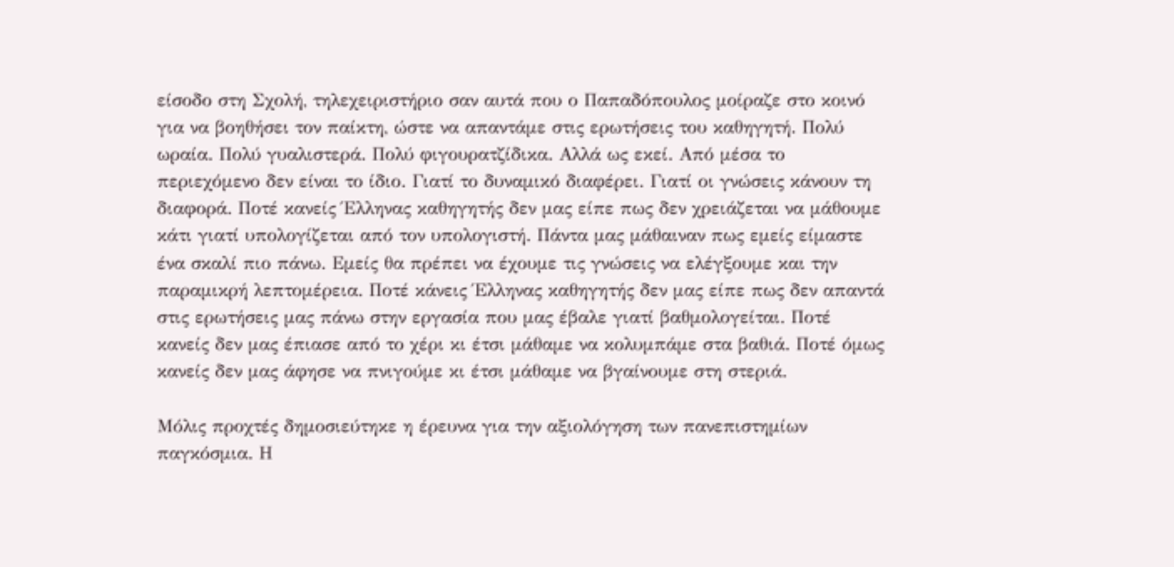είσοδο στη Σχολή, τηλεχειριστήριο σαν αυτά που ο Παπαδόπουλος μοίραζε στο κοινό για να βοηθήσει τον παίκτη, ώστε να απαντάμε στις ερωτήσεις του καθηγητή. Πολύ ωραία. Πολύ γυαλιστερά. Πολύ φιγουρατζίδικα. Αλλά ως εκεί. Από μέσα το περιεχόμενο δεν είναι το ίδιο. Γιατί το δυναμικό διαφέρει. Γιατί οι γνώσεις κάνουν τη διαφορά. Ποτέ κανείς Έλληνας καθηγητής δεν μας είπε πως δεν χρειάζεται να μάθουμε κάτι γιατί υπολογίζεται από τον υπολογιστή. Πάντα μας μάθαιναν πως εμείς είμαστε ένα σκαλί πιο πάνω. Εμείς θα πρέπει να έχουμε τις γνώσεις να ελέγξουμε και την παραμικρή λεπτομέρεια. Ποτέ κάνεις Έλληνας καθηγητής δεν μας είπε πως δεν απαντά στις ερωτήσεις μας πάνω στην εργασία που μας έβαλε γιατί βαθμολογείται. Ποτέ κανείς δεν μας έπιασε από το χέρι κι έτσι μάθαμε να κολυμπάμε στα βαθιά. Ποτέ όμως κανείς δεν μας άφησε να πνιγούμε κι έτσι μάθαμε να βγαίνουμε στη στεριά.

Μόλις προχτές δημοσιεύτηκε η έρευνα για την αξιολόγηση των πανεπιστημίων παγκόσμια. Η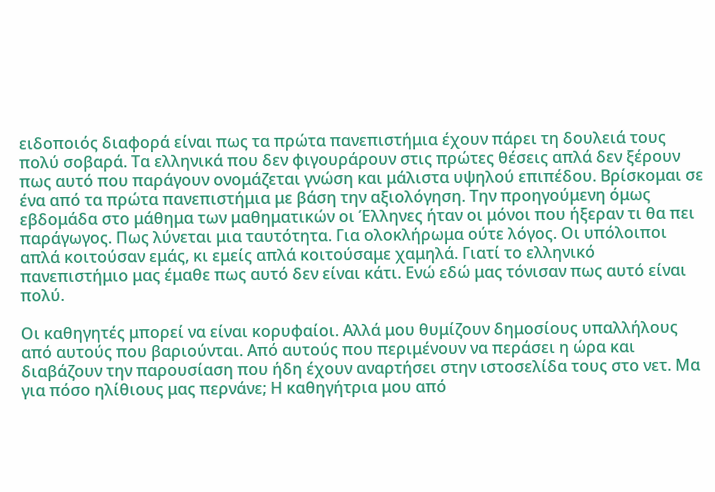ειδοποιός διαφορά είναι πως τα πρώτα πανεπιστήμια έχουν πάρει τη δουλειά τους πολύ σοβαρά. Τα ελληνικά που δεν φιγουράρουν στις πρώτες θέσεις απλά δεν ξέρουν πως αυτό που παράγουν ονομάζεται γνώση και μάλιστα υψηλού επιπέδου. Βρίσκομαι σε ένα από τα πρώτα πανεπιστήμια με βάση την αξιολόγηση. Την προηγούμενη όμως εβδομάδα στο μάθημα των μαθηματικών οι Έλληνες ήταν οι μόνοι που ήξεραν τι θα πει παράγωγος. Πως λύνεται μια ταυτότητα. Για ολοκλήρωμα ούτε λόγος. Οι υπόλοιποι απλά κοιτούσαν εμάς, κι εμείς απλά κοιτούσαμε χαμηλά. Γιατί το ελληνικό πανεπιστήμιο μας έμαθε πως αυτό δεν είναι κάτι. Ενώ εδώ μας τόνισαν πως αυτό είναι πολύ.

Οι καθηγητές μπορεί να είναι κορυφαίοι. Αλλά μου θυμίζουν δημοσίους υπαλλήλους από αυτούς που βαριούνται. Από αυτούς που περιμένουν να περάσει η ώρα και διαβάζουν την παρουσίαση που ήδη έχουν αναρτήσει στην ιστοσελίδα τους στο νετ. Μα για πόσο ηλίθιους μας περνάνε; Η καθηγήτρια μου από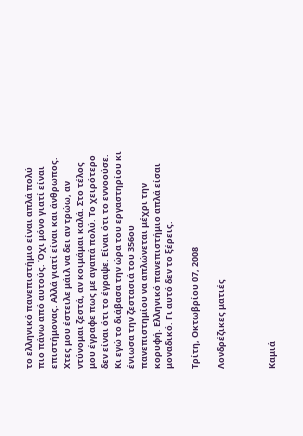το ελληνικό πανεπιστήμιο είναι απλά πολύ πιο πάνω από αυτούς. Όχι μόνο γιατί είναι επιστήμονας. Αλλά γιατί είναι και άνθρωπος. Χτες μου έστειλε μάιλ να δει αν τρώω, αν ντύνομαι ζεστά, αν κοιμάμαι καλά. Στο τέλος μου έγραφε πως με αγαπά πολύ. Το χειρότερο δεν είναι ότι το έγραψε. Είναι ότι το εννοούσε. Κι εγώ το διάβασα την ώρα του εργαστηρίου κι ένιωσα την ζεστασιά του 356ου πανεπιστημίου να απλώνεται μέχρι την κορυφή. Ελληνικό πανεπιστήμιο απλά είσαι μοναδικό. Γι αυτό δεν το ξέρεις.

Τρίτη, Οκτωβρίου 07, 2008

Λονδρέζικες ματιές



Καμιά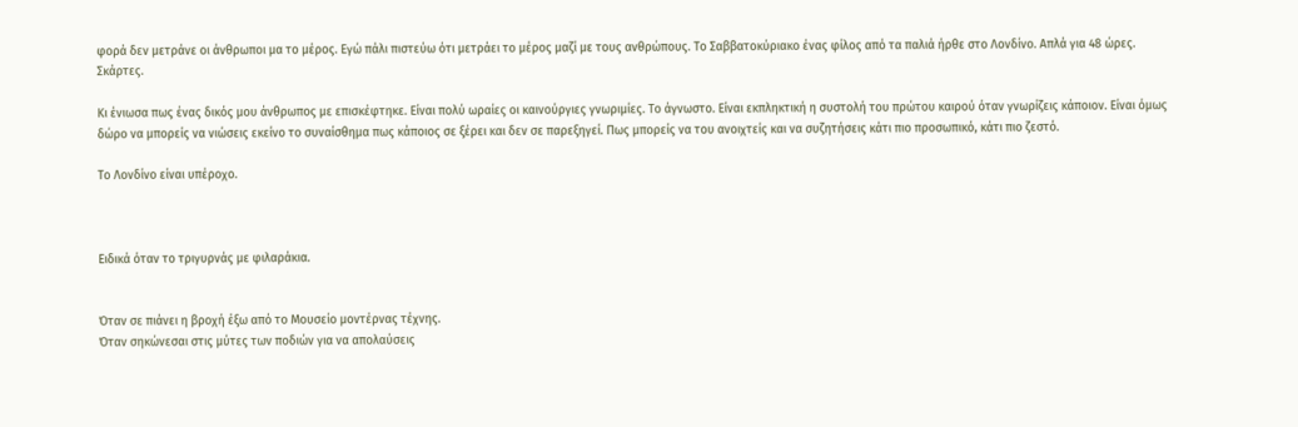φορά δεν μετράνε οι άνθρωποι μα το μέρος. Εγώ πάλι πιστεύω ότι μετράει το μέρος μαζί με τους ανθρώπους. Το Σαββατοκύριακο ένας φίλος από τα παλιά ήρθε στο Λονδίνο. Απλά για 48 ώρες. Σκάρτες.

Κι ένιωσα πως ένας δικός μου άνθρωπος με επισκέφτηκε. Είναι πολύ ωραίες οι καινούργιες γνωριμίες. Το άγνωστο. Είναι εκπληκτική η συστολή του πρώτου καιρού όταν γνωρίζεις κάποιον. Είναι όμως δώρο να μπορείς να νιώσεις εκείνο το συναίσθημα πως κάποιος σε ξέρει και δεν σε παρεξηγεί. Πως μπορείς να του ανοιχτείς και να συζητήσεις κάτι πιο προσωπικό, κάτι πιο ζεστό.

Το Λονδίνο είναι υπέροχο.



Ειδικά όταν το τριγυρνάς με φιλαράκια.


Όταν σε πιάνει η βροχή έξω από το Μουσείο μοντέρνας τέχνης.
Όταν σηκώνεσαι στις μύτες των ποδιών για να απολαύσεις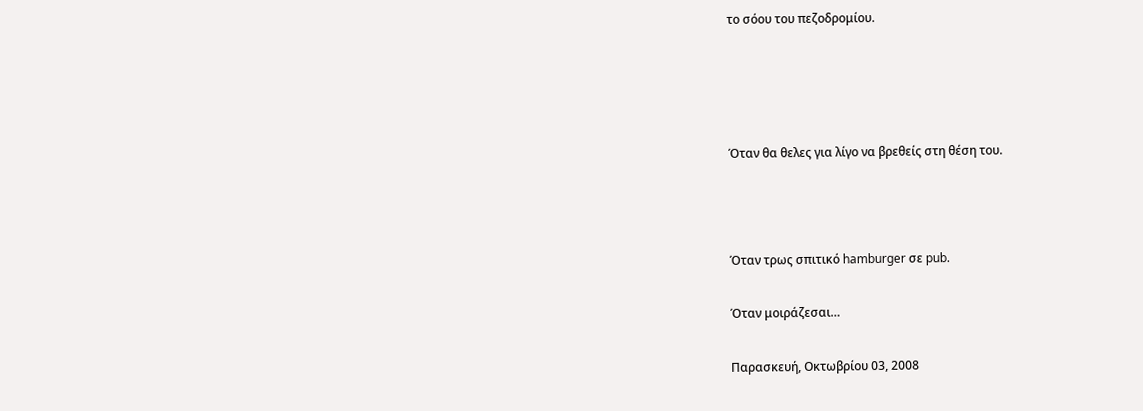το σόου του πεζοδρομίου.




Όταν θα θελες για λίγο να βρεθείς στη θέση του.



Όταν τρως σπιτικό hamburger σε pub.

Όταν μοιράζεσαι…

Παρασκευή, Οκτωβρίου 03, 2008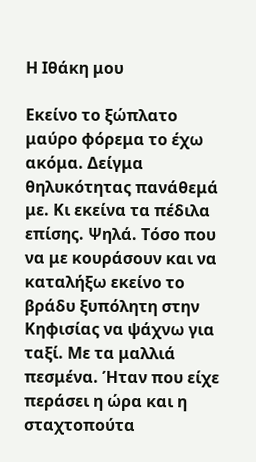Η Ιθάκη μου

Εκείνο το ξώπλατο μαύρο φόρεμα το έχω ακόμα. Δείγμα θηλυκότητας πανάθεμά με. Κι εκείνα τα πέδιλα επίσης. Ψηλά. Τόσο που να με κουράσουν και να καταλήξω εκείνο το βράδυ ξυπόλητη στην Κηφισίας να ψάχνω για ταξί. Με τα μαλλιά πεσμένα. Ήταν που είχε περάσει η ώρα και η σταχτοπούτα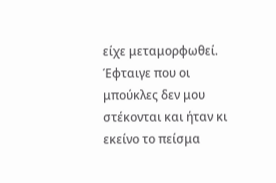είχε μεταμορφωθεί. Έφταιγε που οι μπούκλες δεν μου στέκονται και ήταν κι εκείνο το πείσμα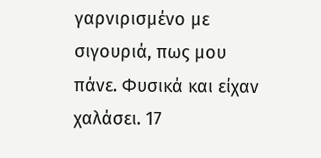γαρνιρισμένο με σιγουριά, πως μου πάνε. Φυσικά και είχαν χαλάσει. 17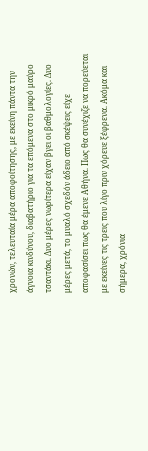χρονών, τελευταία μέρα αποφοίτησης, με εκείνη πάντα την άγνοια κινδύνου, διαβατήριο για τα επόμενα στο μικρό μαύρο τσαντάκι. Δυο μέρες νωρίτερα είχαν βγει οι βαθμολογίες. Δυο μέρες μετά, το μυαλό σχεδόν άδειο από σκέψεις είχε αποφασίσει πως θα έμενε Αθήνα. Πως θα συνέχιζε να πορεύεται με εκείνες τις τρεις που λίγο πριν χόρευε ξέφρενα. Ακόμα και σήμερα, χρόνια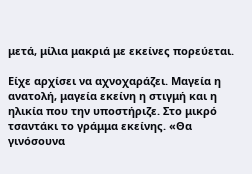μετά, μίλια μακριά με εκείνες πορεύεται.

Είχε αρχίσει να αχνοχαράζει. Μαγεία η ανατολή, μαγεία εκείνη η στιγμή και η ηλικία που την υποστήριζε. Στο μικρό τσαντάκι το γράμμα εκείνης. «Θα γινόσουνα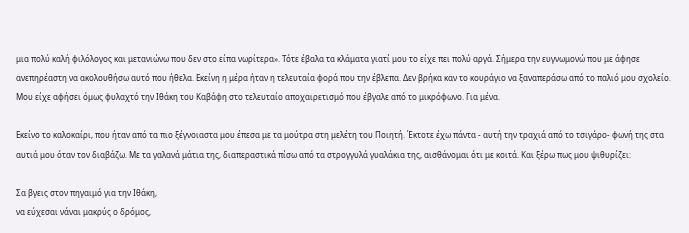μια πολύ καλή φιλόλογος και μετανιώνω που δεν στο είπα νωρίτερα». Τότε έβαλα τα κλάματα γιατί μου το είχε πει πολύ αργά. Σήμερα την ευγνωμονώ που με άφησε ανεπηρέαστη να ακολουθήσω αυτό που ήθελα. Εκείνη η μέρα ήταν η τελευταία φορά που την έβλεπα. Δεν βρήκα καν το κουράγιο να ξαναπεράσω από το παλιό μου σχολείο. Μου είχε αφήσει όμως φυλαχτό την Ιθάκη του Καβάφη στο τελευταίο αποχαιρετισμό που έβγαλε από το μικρόφωνο. Για μένα.

Εκείνο το καλοκαίρι, που ήταν από τα πιο ξέγνοιαστα μου έπεσα με τα μούτρα στη μελέτη του Ποιητή. Έκτοτε έχω πάντα - αυτή την τραχιά από το τσιγάρο- φωνή της στα αυτιά μου όταν τον διαβάζω. Με τα γαλανά μάτια της, διαπεραστικά πίσω από τα στρογγυλά γυαλάκια της, αισθάνομαι ότι με κοιτά. Και ξέρω πως μου ψιθυρίζει:

Σα βγεις στον πηγαιμό για την Ιθάκη,
να εύχεσαι νάναι μακρύς ο δρόμος,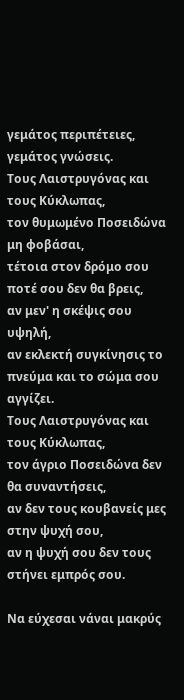γεμάτος περιπέτειες,
γεμάτος γνώσεις.
Τους Λαιστρυγόνας και τους Κύκλωπας,
τον θυμωμένο Ποσειδώνα μη φοβάσαι,
τέτοια στον δρόμο σου ποτέ σου δεν θα βρεις,
αν μεν' η σκέψις σου υψηλή,
αν εκλεκτή συγκίνησις το πνεύμα και το σώμα σου αγγίζει.
Τους Λαιστρυγόνας και τους Κύκλωπας,
τον άγριο Ποσειδώνα δεν θα συναντήσεις,
αν δεν τους κουβανείς μες στην ψυχή σου,
αν η ψυχή σου δεν τους στήνει εμπρός σου.

Να εύχεσαι νάναι μακρύς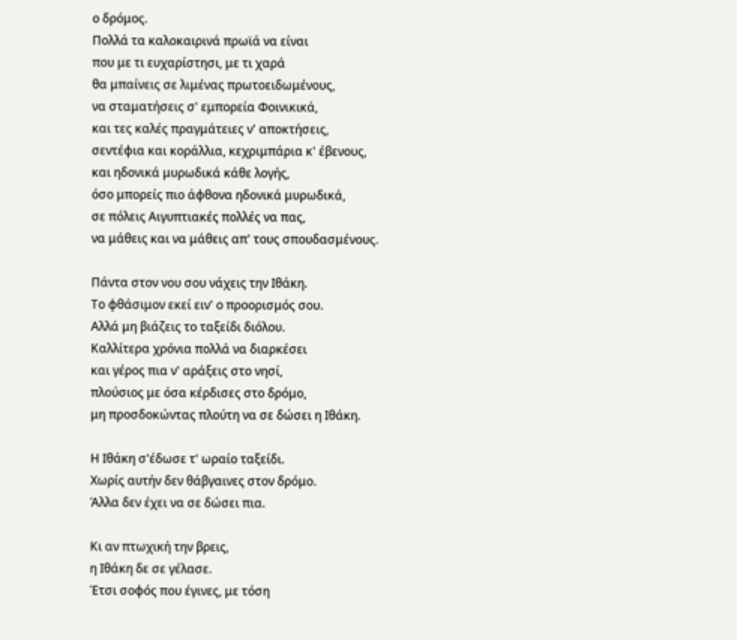ο δρόμος.
Πολλά τα καλοκαιρινά πρωϊά να είναι
που με τι ευχαρίστησι, με τι χαρά
θα μπαίνεις σε λιμένας πρωτοειδωμένους,
να σταματήσεις σ' εμπορεία Φοινικικά,
και τες καλές πραγμάτειες ν' αποκτήσεις,
σεντέφια και κοράλλια, κεχριμπάρια κ' έβενους,
και ηδονικά μυρωδικά κάθε λογής,
όσο μπορείς πιο άφθονα ηδονικά μυρωδικά,
σε πόλεις Αιγυπτιακές πολλές να πας,
να μάθεις και να μάθεις απ' τους σπουδασμένους.

Πάντα στον νου σου νάχεις την Ιθάκη.
Το φθάσιμον εκεί ειν' ο προορισμός σου.
Αλλά μη βιάζεις το ταξείδι διόλου.
Καλλίτερα χρόνια πολλά να διαρκέσει
και γέρος πια ν' αράξεις στο νησί,
πλούσιος με όσα κέρδισες στο δρόμο,
μη προσδοκώντας πλούτη να σε δώσει η Ιθάκη.

Η Ιθάκη σ'έδωσε τ' ωραίο ταξείδι.
Χωρίς αυτήν δεν θάβγαινες στον δρόμο.
Άλλα δεν έχει να σε δώσει πια.

Κι αν πτωχική την βρεις,
η Ιθάκη δε σε γέλασε.
Έτσι σοφός που έγινες, με τόση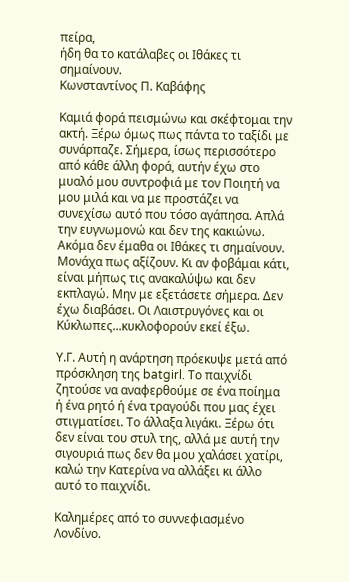πείρα,
ήδη θα το κατάλαβες οι Ιθάκες τι σημαίνουν.
Κωνσταντίνος Π. Καβάφης

Καμιά φορά πεισμώνω και σκέφτομαι την ακτή. Ξέρω όμως πως πάντα το ταξίδι με συνάρπαζε. Σήμερα, ίσως περισσότερο από κάθε άλλη φορά, αυτήν έχω στο μυαλό μου συντροφιά με τον Ποιητή να μου μιλά και να με προστάζει να συνεχίσω αυτό που τόσο αγάπησα. Απλά την ευγνωμονώ και δεν της κακιώνω. Ακόμα δεν έμαθα οι Ιθάκες τι σημαίνουν. Μονάχα πως αξίζουν. Κι αν φοβάμαι κάτι, είναι μήπως τις ανακαλύψω και δεν εκπλαγώ. Μην με εξετάσετε σήμερα. Δεν έχω διαβάσει. Οι Λαιστρυγόνες και οι Κύκλωπες...κυκλοφορούν εκεί έξω.

Υ.Γ. Αυτή η ανάρτηση πρόεκυψε μετά από πρόσκληση της batgirl. Το παιχνίδι ζητούσε να αναφερθούμε σε ένα ποίημα ή ένα ρητό ή ένα τραγούδι που μας έχει στιγματίσει. Το άλλαξα λιγάκι. Ξέρω ότι δεν είναι του στυλ της, αλλά με αυτή την σιγουριά πως δεν θα μου χαλάσει χατίρι, καλώ την Κατερίνα να αλλάξει κι άλλο αυτό το παιχνίδι.

Καλημέρες από το συννεφιασμένο Λονδίνο.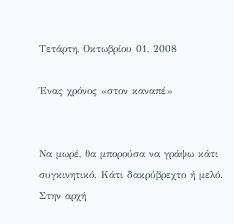Τετάρτη, Οκτωβρίου 01, 2008

Ένας χρόνος «στον καναπέ»


Να μωρέ, θα μπορούσα να γράψω κάτι συγκινητικό. Κάτι δακρύβρεχτο ή μελό. Στην αρχή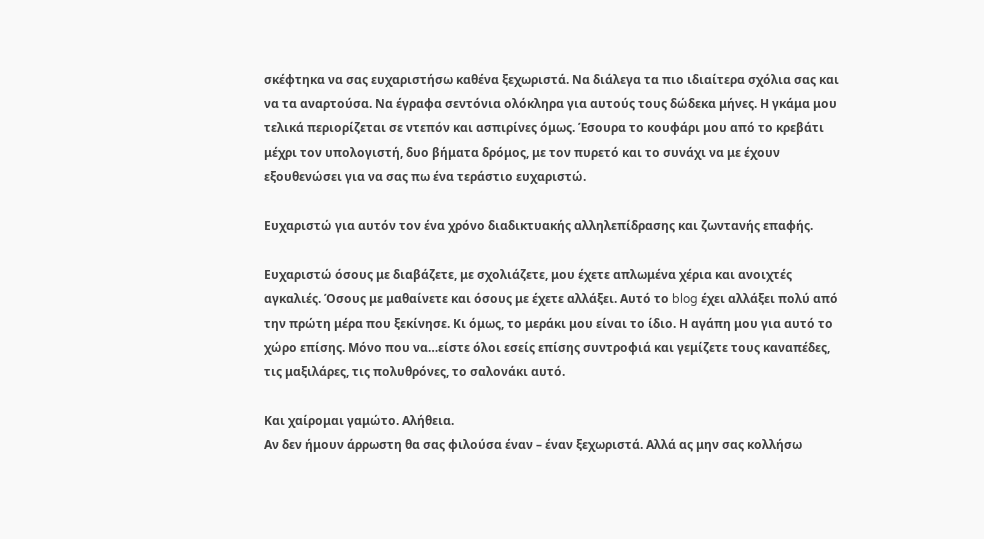σκέφτηκα να σας ευχαριστήσω καθένα ξεχωριστά. Να διάλεγα τα πιο ιδιαίτερα σχόλια σας και να τα αναρτούσα. Να έγραφα σεντόνια ολόκληρα για αυτούς τους δώδεκα μήνες. Η γκάμα μου τελικά περιορίζεται σε ντεπόν και ασπιρίνες όμως. Έσουρα το κουφάρι μου από το κρεβάτι μέχρι τον υπολογιστή, δυο βήματα δρόμος, με τον πυρετό και το συνάχι να με έχουν εξουθενώσει για να σας πω ένα τεράστιο ευχαριστώ.

Ευχαριστώ για αυτόν τον ένα χρόνο διαδικτυακής αλληλεπίδρασης και ζωντανής επαφής.

Ευχαριστώ όσους με διαβάζετε, με σχολιάζετε, μου έχετε απλωμένα χέρια και ανοιχτές αγκαλιές. Όσους με μαθαίνετε και όσους με έχετε αλλάξει. Αυτό το blog έχει αλλάξει πολύ από την πρώτη μέρα που ξεκίνησε. Κι όμως, το μεράκι μου είναι το ίδιο. Η αγάπη μου για αυτό το χώρο επίσης. Μόνο που να…είστε όλοι εσείς επίσης συντροφιά και γεμίζετε τους καναπέδες, τις μαξιλάρες, τις πολυθρόνες, το σαλονάκι αυτό.

Και χαίρομαι γαμώτο. Αλήθεια.
Αν δεν ήμουν άρρωστη θα σας φιλούσα έναν – έναν ξεχωριστά. Αλλά ας μην σας κολλήσω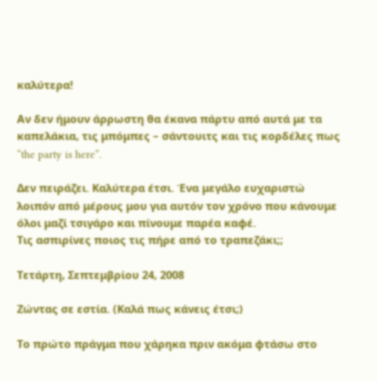καλύτερα!

Αν δεν ήμουν άρρωστη θα έκανα πάρτυ από αυτά με τα καπελάκια, τις μπόμπες – σάντουιτς και τις κορδέλες πως “the party is here”.

Δεν πειράζει. Καλύτερα έτσι. Ένα μεγάλο ευχαριστώ λοιπόν από μέρους μου για αυτόν τον χρόνο που κάνουμε όλοι μαζί τσιγάρο και πίνουμε παρέα καφέ.
Τις ασπιρίνες ποιος τις πήρε από το τραπεζάκι;;

Τετάρτη, Σεπτεμβρίου 24, 2008

Ζώντας σε εστία. (Καλά πως κάνεις έτσι;)

Το πρώτο πράγμα που χάρηκα πριν ακόμα φτάσω στο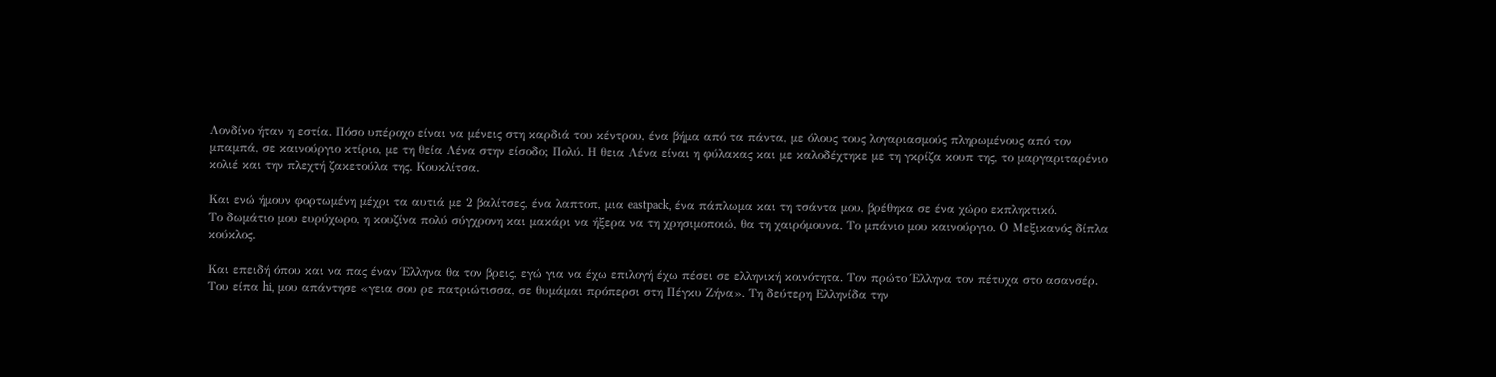Λονδίνο ήταν η εστία. Πόσο υπέροχο είναι να μένεις στη καρδιά του κέντρου, ένα βήμα από τα πάντα, με όλους τους λογαριασμούς πληρωμένους από τον μπαμπά, σε καινούργιο κτίριο, με τη θεία Λένα στην είσοδο; Πολύ. Η θεια Λένα είναι η φύλακας και με καλοδέχτηκε με τη γκρίζα κουπ της, το μαργαριταρένιο κολιέ και την πλεχτή ζακετούλα της. Κουκλίτσα.

Και ενώ ήμουν φορτωμένη μέχρι τα αυτιά με 2 βαλίτσες, ένα λαπτοπ, μια eastpack, ένα πάπλωμα και τη τσάντα μου, βρέθηκα σε ένα χώρο εκπληκτικό.
Το δωμάτιο μου ευρύχωρο, η κουζίνα πολύ σύγχρονη και μακάρι να ήξερα να τη χρησιμοποιώ, θα τη χαιρόμουνα. Το μπάνιο μου καινούργιο. Ο Μεξικανός δίπλα κούκλος.

Και επειδή όπου και να πας έναν Έλληνα θα τον βρεις, εγώ για να έχω επιλογή έχω πέσει σε ελληνική κοινότητα. Τον πρώτο Έλληνα τον πέτυχα στο ασανσέρ. Του είπα hi, μου απάντησε «γεια σου ρε πατριώτισσα, σε θυμάμαι πρόπερσι στη Πέγκυ Ζήνα». Τη δεύτερη Ελληνίδα την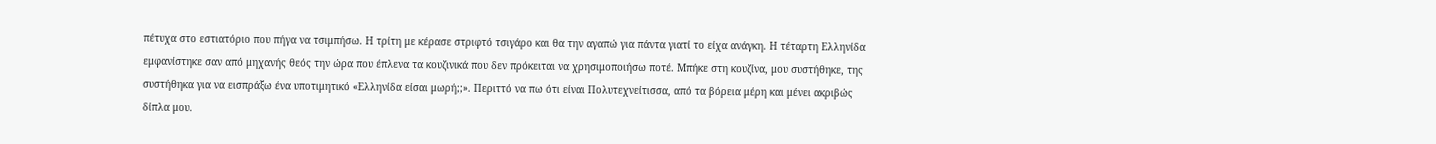πέτυχα στο εστιατόριο που πήγα να τσιμπήσω. Η τρίτη με κέρασε στριφτό τσιγάρο και θα την αγαπώ για πάντα γιατί το είχα ανάγκη. Η τέταρτη Ελληνίδα εμφανίστηκε σαν από μηχανής θεός την ώρα που έπλενα τα κουζινικά που δεν πρόκειται να χρησιμοποιήσω ποτέ. Μπήκε στη κουζίνα, μου συστήθηκε, της συστήθηκα για να εισπράξω ένα υποτιμητικό «Ελληνίδα είσαι μωρή;;». Περιττό να πω ότι είναι Πολυτεχνείτισσα, από τα βόρεια μέρη και μένει ακριβώς δίπλα μου.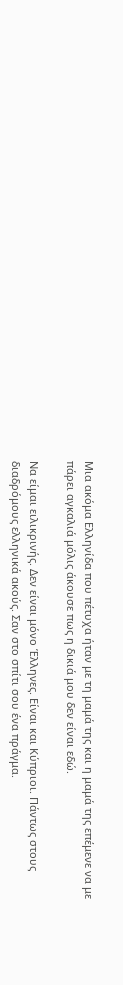Μια ακόμα Ελληνίδα που πέτυχα ήταν με τη μαμά της και η μαμά της επέμενε να με πάρει αγκαλιά μόλις άκουσε πως η δικιά μου δεν είναι εδώ.

Να είμαι ειλικρινής. Δεν είναι μόνο Έλληνες. Είναι και Κύπριοι. Πάντως στους διαδρόμους ελληνικά ακούς. Σαν στο σπίτι σου ένα πράγμα.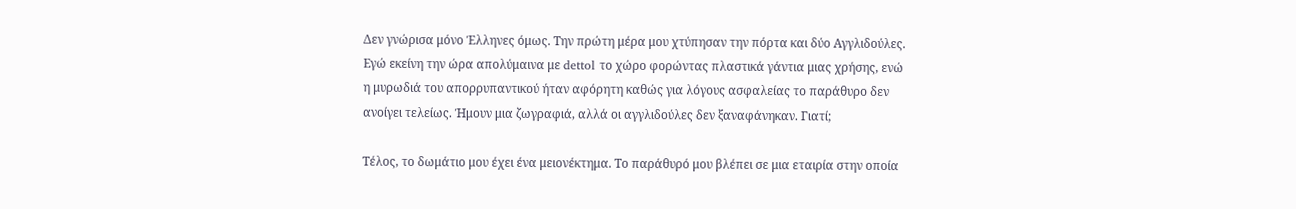Δεν γνώρισα μόνο Έλληνες όμως. Την πρώτη μέρα μου χτύπησαν την πόρτα και δύο Αγγλιδούλες. Εγώ εκείνη την ώρα απολύμαινα με dettol το χώρο φορώντας πλαστικά γάντια μιας χρήσης, ενώ η μυρωδιά του απορρυπαντικού ήταν αφόρητη καθώς για λόγους ασφαλείας το παράθυρο δεν ανοίγει τελείως. Ήμουν μια ζωγραφιά, αλλά οι αγγλιδούλες δεν ξαναφάνηκαν. Γιατί;

Τέλος, το δωμάτιο μου έχει ένα μειονέκτημα. Το παράθυρό μου βλέπει σε μια εταιρία στην οποία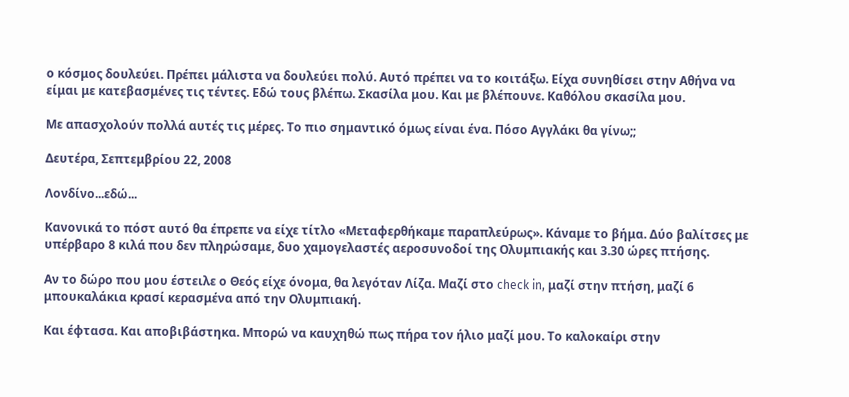ο κόσμος δουλεύει. Πρέπει μάλιστα να δουλεύει πολύ. Αυτό πρέπει να το κοιτάξω. Είχα συνηθίσει στην Αθήνα να είμαι με κατεβασμένες τις τέντες. Εδώ τους βλέπω. Σκασίλα μου. Και με βλέπουνε. Καθόλου σκασίλα μου.

Με απασχολούν πολλά αυτές τις μέρες. Το πιο σημαντικό όμως είναι ένα. Πόσο Αγγλάκι θα γίνω;;

Δευτέρα, Σεπτεμβρίου 22, 2008

Λονδίνο...εδώ...

Κανονικά το πόστ αυτό θα έπρεπε να είχε τίτλο «Μεταφερθήκαμε παραπλεύρως». Κάναμε το βήμα. Δύο βαλίτσες με υπέρβαρο 8 κιλά που δεν πληρώσαμε, δυο χαμογελαστές αεροσυνοδοί της Ολυμπιακής και 3.30 ώρες πτήσης.

Αν το δώρο που μου έστειλε ο Θεός είχε όνομα, θα λεγόταν Λίζα. Μαζί στο check in, μαζί στην πτήση, μαζί 6 μπουκαλάκια κρασί κερασμένα από την Ολυμπιακή.

Και έφτασα. Και αποβιβάστηκα. Μπορώ να καυχηθώ πως πήρα τον ήλιο μαζί μου. Το καλοκαίρι στην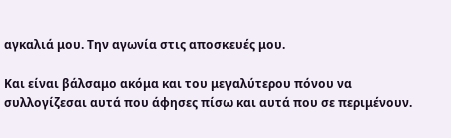αγκαλιά μου. Την αγωνία στις αποσκευές μου.

Και είναι βάλσαμο ακόμα και του μεγαλύτερου πόνου να συλλογίζεσαι αυτά που άφησες πίσω και αυτά που σε περιμένουν.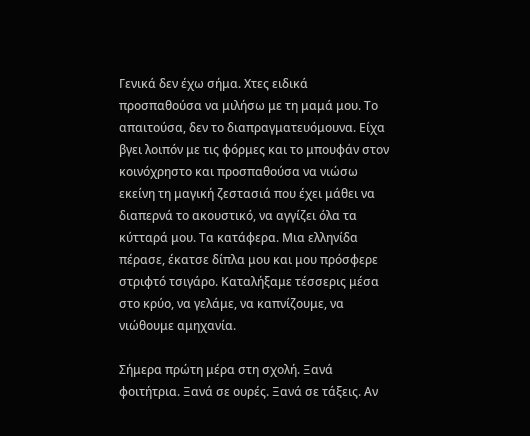Γενικά δεν έχω σήμα. Χτες ειδικά προσπαθούσα να μιλήσω με τη μαμά μου. Το απαιτούσα, δεν το διαπραγματευόμουνα. Είχα βγει λοιπόν με τις φόρμες και το μπουφάν στον κοινόχρηστο και προσπαθούσα να νιώσω εκείνη τη μαγική ζεστασιά που έχει μάθει να διαπερνά το ακουστικό, να αγγίζει όλα τα κύτταρά μου. Τα κατάφερα. Μια ελληνίδα πέρασε, έκατσε δίπλα μου και μου πρόσφερε στριφτό τσιγάρο. Καταλήξαμε τέσσερις μέσα στο κρύο, να γελάμε, να καπνίζουμε, να νιώθουμε αμηχανία.

Σήμερα πρώτη μέρα στη σχολή. Ξανά φοιτήτρια. Ξανά σε ουρές. Ξανά σε τάξεις. Αν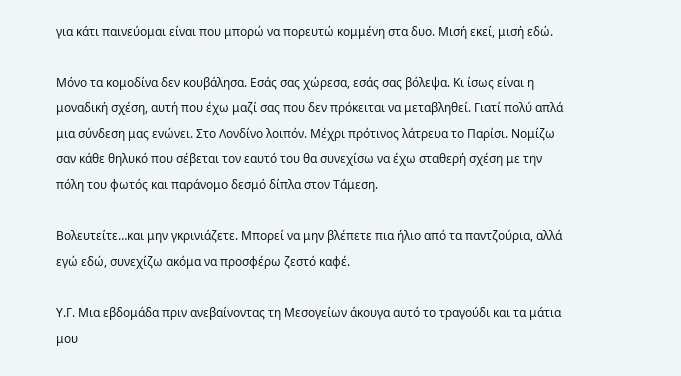για κάτι παινεύομαι είναι που μπορώ να πορευτώ κομμένη στα δυο. Μισή εκεί, μισή εδώ.

Μόνο τα κομοδίνα δεν κουβάλησα. Εσάς σας χώρεσα, εσάς σας βόλεψα. Κι ίσως είναι η μοναδική σχέση, αυτή που έχω μαζί σας που δεν πρόκειται να μεταβληθεί. Γιατί πολύ απλά μια σύνδεση μας ενώνει. Στο Λονδίνο λοιπόν. Μέχρι πρότινος λάτρευα το Παρίσι. Νομίζω σαν κάθε θηλυκό που σέβεται τον εαυτό του θα συνεχίσω να έχω σταθερή σχέση με την πόλη του φωτός και παράνομο δεσμό δίπλα στον Τάμεση.

Βολευτείτε…και μην γκρινιάζετε. Μπορεί να μην βλέπετε πια ήλιο από τα παντζούρια, αλλά εγώ εδώ, συνεχίζω ακόμα να προσφέρω ζεστό καφέ.

Υ.Γ. Μια εβδομάδα πριν ανεβαίνοντας τη Μεσογείων άκουγα αυτό το τραγούδι και τα μάτια μου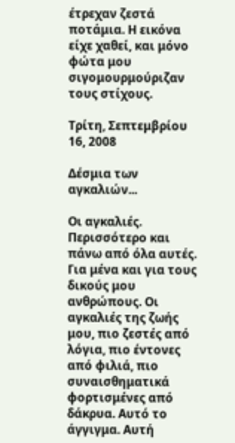έτρεχαν ζεστά ποτάμια. Η εικόνα είχε χαθεί, και μόνο φώτα μου σιγομουρμούριζαν τους στίχους.

Τρίτη, Σεπτεμβρίου 16, 2008

Δέσμια των αγκαλιών...

Οι αγκαλιές. Περισσότερο και πάνω από όλα αυτές. Για μένα και για τους δικούς μου ανθρώπους. Οι αγκαλιές της ζωής μου, πιο ζεστές από λόγια, πιο έντονες από φιλιά, πιο συναισθηματικά φορτισμένες από δάκρυα. Αυτό το άγγιγμα. Αυτή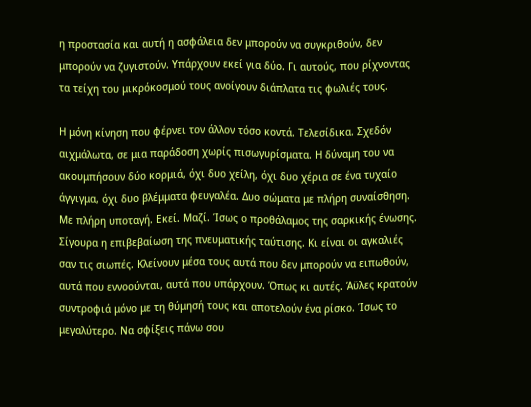η προστασία και αυτή η ασφάλεια δεν μπορούν να συγκριθούν, δεν μπορούν να ζυγιστούν. Υπάρχουν εκεί για δύο. Γι αυτούς, που ρίχνοντας τα τείχη του μικρόκοσμού τους ανοίγουν διάπλατα τις φωλιές τους.

Η μόνη κίνηση που φέρνει τον άλλον τόσο κοντά. Τελεσίδικα. Σχεδόν αιχμάλωτα, σε μια παράδοση χωρίς πισωγυρίσματα. Η δύναμη του να ακουμπήσουν δύο κορμιά, όχι δυο χείλη, όχι δυο χέρια σε ένα τυχαίο άγγιγμα, όχι δυο βλέμματα φευγαλέα. Δυο σώματα με πλήρη συναίσθηση. Με πλήρη υποταγή. Εκεί. Μαζί. Ίσως ο προθάλαμος της σαρκικής ένωσης. Σίγουρα η επιβεβαίωση της πνευματικής ταύτισης. Κι είναι οι αγκαλιές σαν τις σιωπές. Κλείνουν μέσα τους αυτά που δεν μπορούν να ειπωθούν, αυτά που εννοούνται, αυτά που υπάρχουν. Όπως κι αυτές. Άϋλες κρατούν συντροφιά μόνο με τη θύμησή τους και αποτελούν ένα ρίσκο. Ίσως το μεγαλύτερο. Να σφίξεις πάνω σου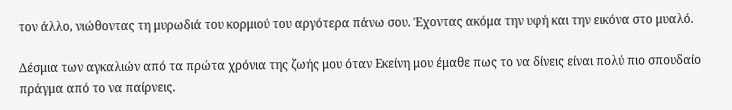τον άλλο, νιώθοντας τη μυρωδιά του κορμιού του αργότερα πάνω σου. Έχοντας ακόμα την υφή και την εικόνα στο μυαλό.

Δέσμια των αγκαλιών από τα πρώτα χρόνια της ζωής μου όταν Εκείνη μου έμαθε πως το να δίνεις είναι πολύ πιο σπουδαίο πράγμα από το να παίρνεις.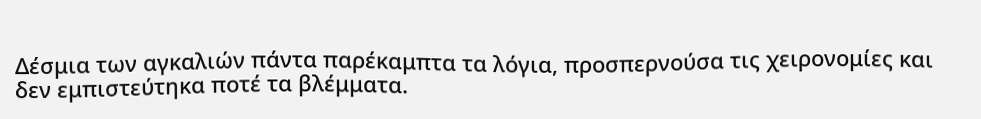Δέσμια των αγκαλιών πάντα παρέκαμπτα τα λόγια, προσπερνούσα τις χειρονομίες και δεν εμπιστεύτηκα ποτέ τα βλέμματα.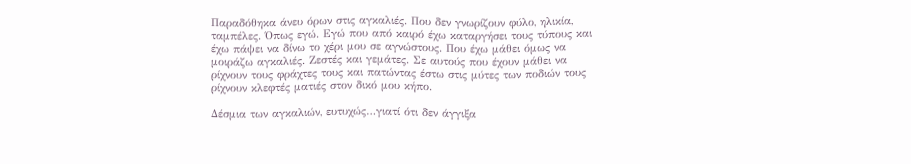Παραδόθηκα άνευ όρων στις αγκαλιές. Που δεν γνωρίζουν φύλο, ηλικία, ταμπέλες. Όπως εγώ. Εγώ που από καιρό έχω καταργήσει τους τύπους και έχω πάψει να δίνω το χέρι μου σε αγνώστους. Που έχω μάθει όμως να μοιράζω αγκαλιές. Ζεστές και γεμάτες. Σε αυτούς που έχουν μάθει να ρίχνουν τους φράχτες τους και πατώντας έστω στις μύτες των ποδιών τους ρίχνουν κλεφτές ματιές στον δικό μου κήπο.

Δέσμια των αγκαλιών, ευτυχώς…γιατί ότι δεν άγγιξα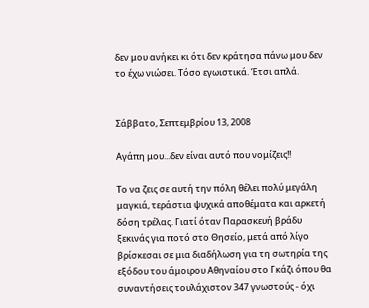δεν μου ανήκει κι ότι δεν κράτησα πάνω μου δεν το έχω νιώσει. Τόσο εγωιστικά. Έτσι απλά.


Σάββατο, Σεπτεμβρίου 13, 2008

Αγάπη μου...δεν είναι αυτό που νομίζεις!!

Το να ζεις σε αυτή την πόλη θέλει πολύ μεγάλη μαγκιά, τεράστια ψυχικά αποθέματα και αρκετή δόση τρέλας. Γιατί όταν Παρασκευή βράδυ ξεκινάς για ποτό στο Θησείο, μετά από λίγο βρίσκεσαι σε μια διαδήλωση για τη σωτηρία της εξόδου του άμοιρου Αθηναίου στο Γκάζι όπου θα συναντήσεις τουλάχιστον 347 γνωστούς - όχι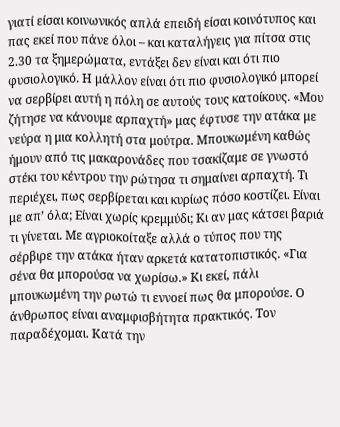γιατί είσαι κοινωνικός απλά επειδή είσαι κοινότυπος και πας εκεί που πάνε όλοι – και καταλήγεις για πίτσα στις 2.30 τα ξημερώματα, εντάξει δεν είναι και ότι πιο φυσιολογικό. Η μάλλον είναι ότι πιο φυσιολογικό μπορεί να σερβίρει αυτή η πόλη σε αυτούς τους κατοίκους. «Μου ζήτησε να κάνουμε αρπαχτή» μας έφτυσε την ατάκα με νεύρα η μια κολλητή στα μούτρα. Μπουκωμένη καθώς ήμουν από τις μακαρονάδες που τσακίζαμε σε γνωστό στέκι του κέντρου την ρώτησα τι σημαίνει αρπαχτή. Τι περιέχει, πως σερβίρεται και κυρίως πόσο κοστίζει. Είναι με απ’ όλα; Είναι χωρίς κρεμμύδι; Κι αν μας κάτσει βαριά τι γίνεται. Με αγριοκοίταξε αλλά ο τύπος που της σέρβιρε την ατάκα ήταν αρκετά κατατοπιστικός. «Για σένα θα μπορούσα να χωρίσω.» Κι εκεί, πάλι μπουκωμένη την ρωτώ τι εννοεί πως θα μπορούσε. Ο άνθρωπος είναι αναμφισβήτητα πρακτικός. Τον παραδέχομαι. Κατά την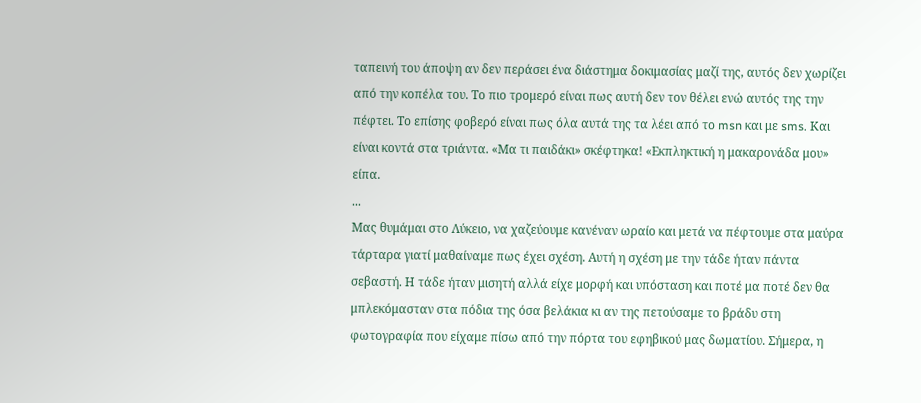ταπεινή του άποψη αν δεν περάσει ένα διάστημα δοκιμασίας μαζί της, αυτός δεν χωρίζει από την κοπέλα του. Το πιο τρομερό είναι πως αυτή δεν τον θέλει ενώ αυτός της την πέφτει. Το επίσης φοβερό είναι πως όλα αυτά της τα λέει από το msn και με sms. Και είναι κοντά στα τριάντα. «Μα τι παιδάκι» σκέφτηκα! «Εκπληκτική η μακαρονάδα μου» είπα.
...
Μας θυμάμαι στο Λύκειο, να χαζεύουμε κανέναν ωραίο και μετά να πέφτουμε στα μαύρα τάρταρα γιατί μαθαίναμε πως έχει σχέση. Αυτή η σχέση με την τάδε ήταν πάντα σεβαστή. Η τάδε ήταν μισητή αλλά είχε μορφή και υπόσταση και ποτέ μα ποτέ δεν θα μπλεκόμασταν στα πόδια της όσα βελάκια κι αν της πετούσαμε το βράδυ στη φωτογραφία που είχαμε πίσω από την πόρτα του εφηβικού μας δωματίου. Σήμερα, η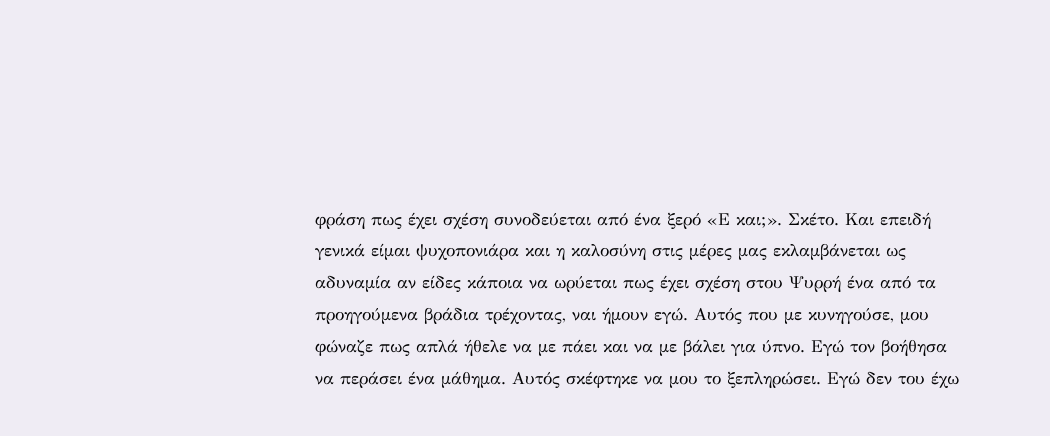φράση πως έχει σχέση συνοδεύεται από ένα ξερό «Ε και;». Σκέτο. Και επειδή γενικά είμαι ψυχοπονιάρα και η καλοσύνη στις μέρες μας εκλαμβάνεται ως αδυναμία αν είδες κάποια να ωρύεται πως έχει σχέση στου Ψυρρή ένα από τα προηγούμενα βράδια τρέχοντας, ναι ήμουν εγώ. Αυτός που με κυνηγούσε, μου φώναζε πως απλά ήθελε να με πάει και να με βάλει για ύπνο. Εγώ τον βοήθησα να περάσει ένα μάθημα. Αυτός σκέφτηκε να μου το ξεπληρώσει. Εγώ δεν του έχω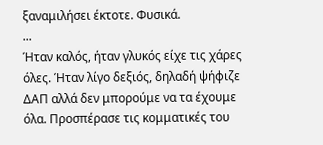ξαναμιλήσει έκτοτε. Φυσικά.
...
Ήταν καλός, ήταν γλυκός είχε τις χάρες όλες. Ήταν λίγο δεξιός, δηλαδή ψήφιζε ΔΑΠ αλλά δεν μπορούμε να τα έχουμε όλα. Προσπέρασε τις κομματικές του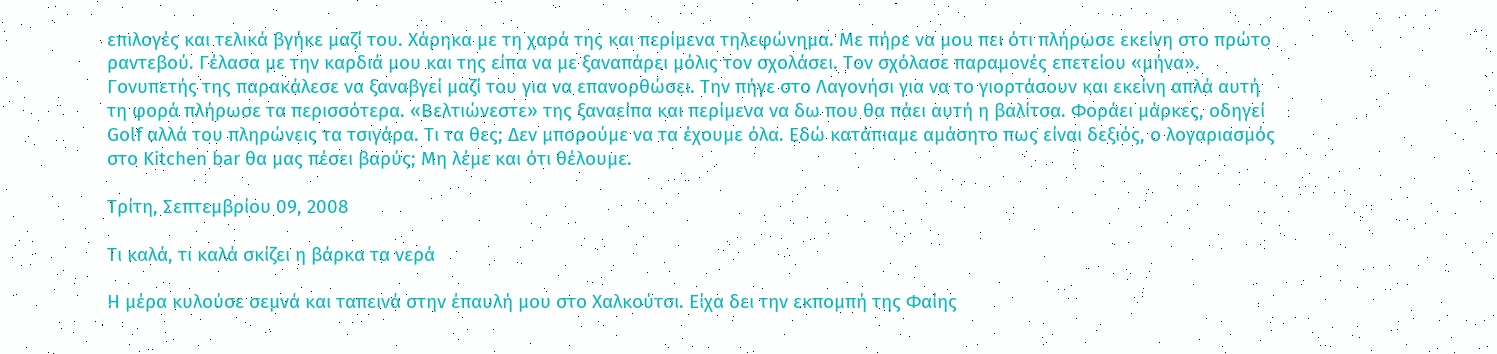επιλογές και τελικά βγήκε μαζί του. Χάρηκα με τη χαρά της και περίμενα τηλεφώνημα. Με πήρε να μου πει ότι πλήρωσε εκείνη στο πρώτο ραντεβού. Γέλασα με την καρδιά μου και της είπα να με ξαναπάρει μόλις τον σχολάσει. Τον σχόλασε παραμονές επετείου «μήνα». Γονυπετής της παρακάλεσε να ξαναβγεί μαζί του για να επανορθώσει. Την πήγε στο Λαγονήσι για να το γιορτάσουν και εκείνη απλά αυτή τη φορά πλήρωσε τα περισσότερα. «Βελτιώνεστε» της ξαναείπα και περίμενα να δω που θα πάει αυτή η βαλίτσα. Φοράει μάρκες, οδηγεί Golf αλλά του πληρώνεις τα τσιγάρα. Τι τα θες; Δεν μπορούμε να τα έχουμε όλα. Εδώ κατάπιαμε αμάσητο πως είναι δεξιός, ο λογαριασμός στο Kitchen bar θα μας πέσει βαρύς; Μη λέμε και ότι θέλουμε.

Τρίτη, Σεπτεμβρίου 09, 2008

Τι καλά, τι καλά σκίζει η βάρκα τα νερά

Η μέρα κυλούσε σεμνά και ταπεινά στην έπαυλή μου στο Χαλκούτσι. Είχα δει την εκπομπή της Φαίης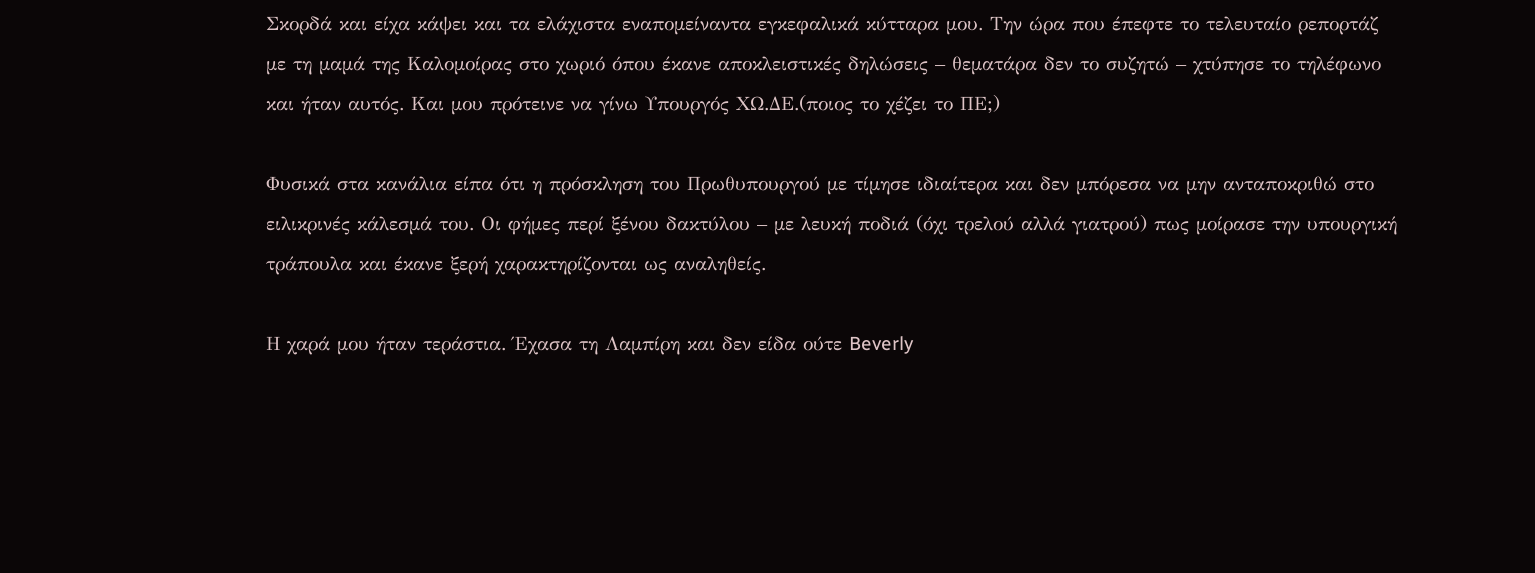Σκορδά και είχα κάψει και τα ελάχιστα εναπομείναντα εγκεφαλικά κύτταρα μου. Την ώρα που έπεφτε το τελευταίο ρεπορτάζ με τη μαμά της Καλομοίρας στο χωριό όπου έκανε αποκλειστικές δηλώσεις – θεματάρα δεν το συζητώ – χτύπησε το τηλέφωνο και ήταν αυτός. Και μου πρότεινε να γίνω Υπουργός ΧΩ.ΔΕ.(ποιος το χέζει το ΠΕ;)

Φυσικά στα κανάλια είπα ότι η πρόσκληση του Πρωθυπουργού με τίμησε ιδιαίτερα και δεν μπόρεσα να μην ανταποκριθώ στο ειλικρινές κάλεσμά του. Οι φήμες περί ξένου δακτύλου – με λευκή ποδιά (όχι τρελού αλλά γιατρού) πως μοίρασε την υπουργική τράπουλα και έκανε ξερή χαρακτηρίζονται ως αναληθείς.

Η χαρά μου ήταν τεράστια. Έχασα τη Λαμπίρη και δεν είδα ούτε Beverly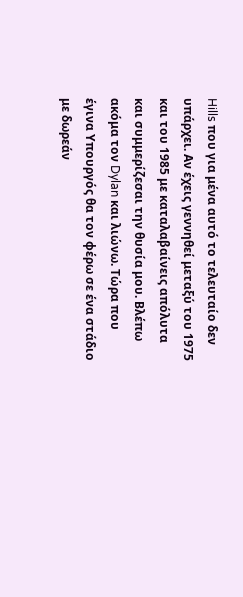Hills που για μένα αυτό το τελευταίο δεν υπάρχει. Αν έχεις γεννηθεί μεταξύ του 1975 και του 1985 με καταλαβαίνεις απόλυτα και συμμερίζεσαι την θυσία μου. Βλέπω ακόμα τον Dylan και λιώνω. Τώρα που έγινα Υπουργός θα τον φέρω σε ένα στάδιο με δωρεάν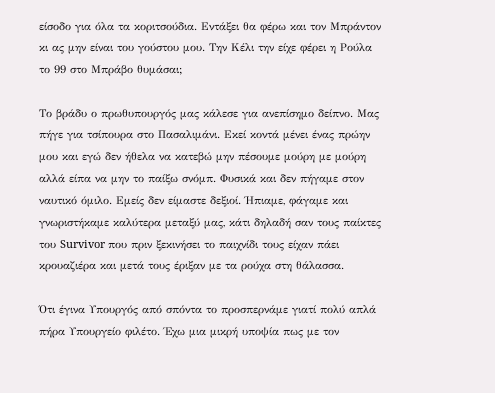είσοδο για όλα τα κοριτσούδια. Εντάξει θα φέρω και τον Μπράντον κι ας μην είναι του γούστου μου. Την Κέλι την είχε φέρει η Ρούλα το 99 στο Μπράβο θυμάσαι;

Το βράδυ ο πρωθυπουργός μας κάλεσε για ανεπίσημο δείπνο. Μας πήγε για τσίπουρα στο Πασαλιμάνι. Εκεί κοντά μένει ένας πρώην μου και εγώ δεν ήθελα να κατεβώ μην πέσουμε μούρη με μούρη αλλά είπα να μην το παίξω σνόμπ. Φυσικά και δεν πήγαμε στον ναυτικό όμιλο. Εμείς δεν είμαστε δεξιοί. Ήπιαμε, φάγαμε και γνωριστήκαμε καλύτερα μεταξύ μας, κάτι δηλαδή σαν τους παίκτες του Survivor που πριν ξεκινήσει το παιχνίδι τους είχαν πάει κρουαζιέρα και μετά τους έριξαν με τα ρούχα στη θάλασσα.

Ότι έγινα Υπουργός από σπόντα το προσπερνάμε γιατί πολύ απλά πήρα Υπουργείο φιλέτο. Έχω μια μικρή υποψία πως με τον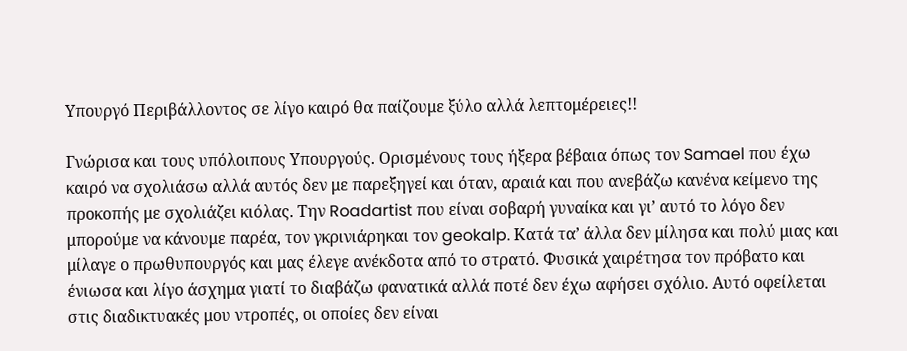Υπουργό Περιβάλλοντος σε λίγο καιρό θα παίζουμε ξύλο αλλά λεπτομέρειες!!

Γνώρισα και τους υπόλοιπους Υπουργούς. Ορισμένους τους ήξερα βέβαια όπως τον Samael που έχω καιρό να σχολιάσω αλλά αυτός δεν με παρεξηγεί και όταν, αραιά και που ανεβάζω κανένα κείμενο της προκοπής με σχολιάζει κιόλας. Την Roadartist που είναι σοβαρή γυναίκα και γι’ αυτό το λόγο δεν μπορούμε να κάνουμε παρέα, τον γκρινιάρηκαι τον geokalp. Κατά τα’ άλλα δεν μίλησα και πολύ μιας και μίλαγε ο πρωθυπουργός και μας έλεγε ανέκδοτα από το στρατό. Φυσικά χαιρέτησα τον πρόβατο και ένιωσα και λίγο άσχημα γιατί το διαβάζω φανατικά αλλά ποτέ δεν έχω αφήσει σχόλιο. Αυτό οφείλεται στις διαδικτυακές μου ντροπές, οι οποίες δεν είναι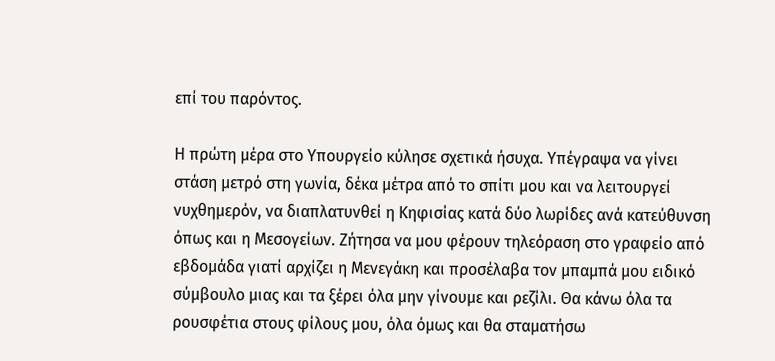επί του παρόντος.

Η πρώτη μέρα στο Υπουργείο κύλησε σχετικά ήσυχα. Υπέγραψα να γίνει στάση μετρό στη γωνία, δέκα μέτρα από το σπίτι μου και να λειτουργεί νυχθημερόν, να διαπλατυνθεί η Κηφισίας κατά δύο λωρίδες ανά κατεύθυνση όπως και η Μεσογείων. Ζήτησα να μου φέρουν τηλεόραση στο γραφείο από εβδομάδα γιατί αρχίζει η Μενεγάκη και προσέλαβα τον μπαμπά μου ειδικό σύμβουλο μιας και τα ξέρει όλα μην γίνουμε και ρεζίλι. Θα κάνω όλα τα ρουσφέτια στους φίλους μου, όλα όμως και θα σταματήσω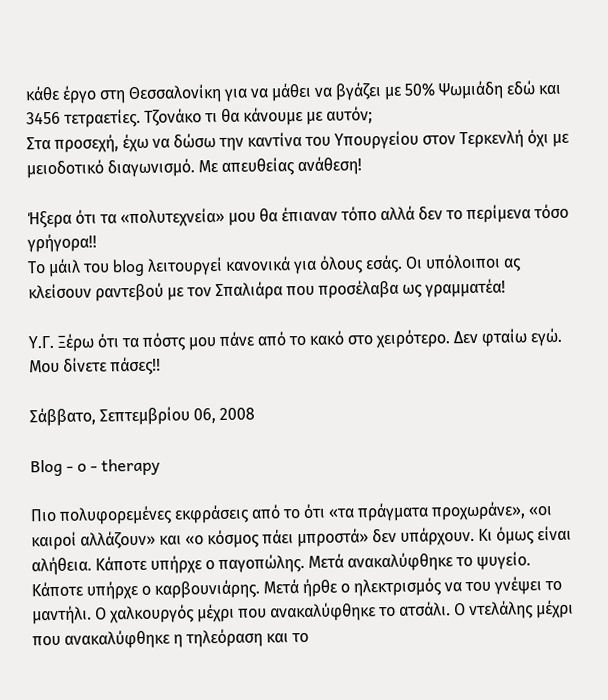κάθε έργο στη Θεσσαλονίκη για να μάθει να βγάζει με 50% Ψωμιάδη εδώ και 3456 τετραετίες. Τζονάκο τι θα κάνουμε με αυτόν;
Στα προσεχή, έχω να δώσω την καντίνα του Υπουργείου στον Τερκενλή όχι με μειοδοτικό διαγωνισμό. Με απευθείας ανάθεση!

Ήξερα ότι τα «πολυτεχνεία» μου θα έπιαναν τόπο αλλά δεν το περίμενα τόσο γρήγορα!!
Το μάιλ του blog λειτουργεί κανονικά για όλους εσάς. Οι υπόλοιποι ας κλείσουν ραντεβού με τον Σπαλιάρα που προσέλαβα ως γραμματέα!

Υ.Γ. Ξέρω ότι τα πόστς μου πάνε από το κακό στο χειρότερο. Δεν φταίω εγώ. Μου δίνετε πάσες!!

Σάββατο, Σεπτεμβρίου 06, 2008

Blog - o - therapy

Πιο πολυφορεμένες εκφράσεις από το ότι «τα πράγματα προχωράνε», «οι καιροί αλλάζουν» και «ο κόσμος πάει μπροστά» δεν υπάρχουν. Κι όμως είναι αλήθεια. Κάποτε υπήρχε ο παγοπώλης. Μετά ανακαλύφθηκε το ψυγείο. Κάποτε υπήρχε ο καρβουνιάρης. Μετά ήρθε ο ηλεκτρισμός να του γνέψει το μαντήλι. Ο χαλκουργός μέχρι που ανακαλύφθηκε το ατσάλι. Ο ντελάλης μέχρι που ανακαλύφθηκε η τηλεόραση και το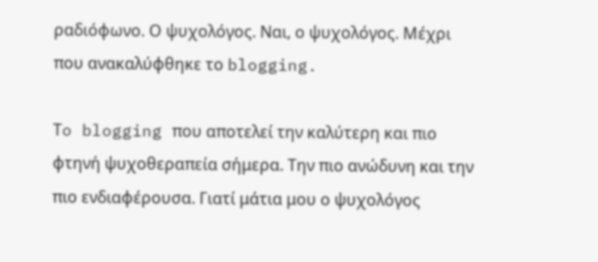ραδιόφωνο. Ο ψυχολόγος. Ναι, ο ψυχολόγος. Μέχρι που ανακαλύφθηκε το blogging.

Τo blogging που αποτελεί την καλύτερη και πιο φτηνή ψυχοθεραπεία σήμερα. Την πιο ανώδυνη και την πιο ενδιαφέρουσα. Γιατί μάτια μου ο ψυχολόγος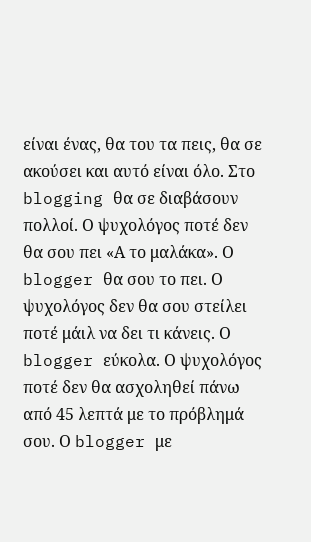είναι ένας, θα του τα πεις, θα σε ακούσει και αυτό είναι όλο. Στο blogging θα σε διαβάσουν πολλοί. Ο ψυχολόγος ποτέ δεν θα σου πει «Α το μαλάκα». Ο blogger θα σου το πει. Ο ψυχολόγος δεν θα σου στείλει ποτέ μάιλ να δει τι κάνεις. Ο blogger εύκολα. Ο ψυχολόγος ποτέ δεν θα ασχοληθεί πάνω από 45 λεπτά με το πρόβλημά σου. Ο blogger με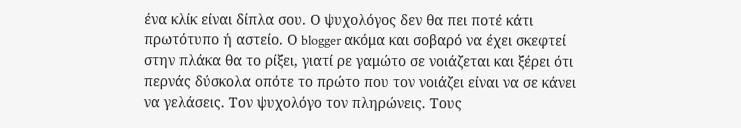ένα κλίκ είναι δίπλα σου. Ο ψυχολόγος δεν θα πει ποτέ κάτι πρωτότυπο ή αστείο. Ο blogger ακόμα και σοβαρό να έχει σκεφτεί στην πλάκα θα το ρίξει, γιατί ρε γαμώτο σε νοιάζεται και ξέρει ότι περνάς δύσκολα οπότε το πρώτο που τον νοιάζει είναι να σε κάνει να γελάσεις. Τον ψυχολόγο τον πληρώνεις. Τους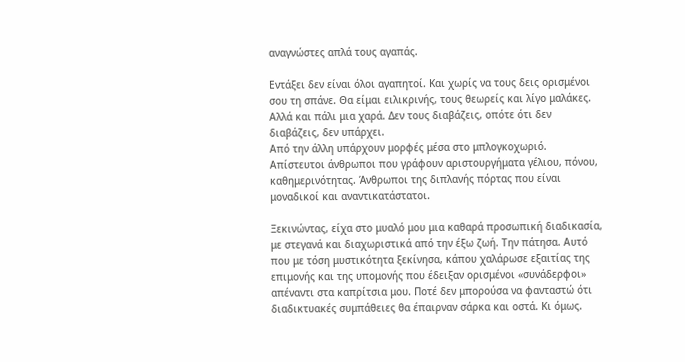αναγνώστες απλά τους αγαπάς.

Εντάξει δεν είναι όλοι αγαπητοί. Και χωρίς να τους δεις ορισμένοι σου τη σπάνε. Θα είμαι ειλικρινής, τους θεωρείς και λίγο μαλάκες. Αλλά και πάλι μια χαρά. Δεν τους διαβάζεις, οπότε ότι δεν διαβάζεις, δεν υπάρχει.
Από την άλλη υπάρχουν μορφές μέσα στο μπλογκοχωριό. Απίστευτοι άνθρωποι που γράφουν αριστουργήματα γέλιου, πόνου, καθημερινότητας. Άνθρωποι της διπλανής πόρτας που είναι μοναδικοί και αναντικατάστατοι.

Ξεκινώντας, είχα στο μυαλό μου μια καθαρά προσωπική διαδικασία, με στεγανά και διαχωριστικά από την έξω ζωή. Την πάτησα. Αυτό που με τόση μυστικότητα ξεκίνησα, κάπου χαλάρωσε εξαιτίας της επιμονής και της υπομονής που έδειξαν ορισμένοι «συνάδερφοι» απέναντι στα καπρίτσια μου. Ποτέ δεν μπορούσα να φανταστώ ότι διαδικτυακές συμπάθειες θα έπαιρναν σάρκα και οστά. Κι όμως.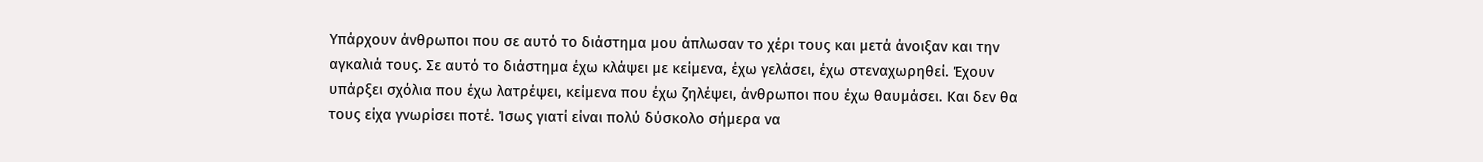Υπάρχουν άνθρωποι που σε αυτό το διάστημα μου άπλωσαν το χέρι τους και μετά άνοιξαν και την αγκαλιά τους. Σε αυτό το διάστημα έχω κλάψει με κείμενα, έχω γελάσει, έχω στεναχωρηθεί. Έχουν υπάρξει σχόλια που έχω λατρέψει, κείμενα που έχω ζηλέψει, άνθρωποι που έχω θαυμάσει. Και δεν θα τους είχα γνωρίσει ποτέ. Ίσως γιατί είναι πολύ δύσκολο σήμερα να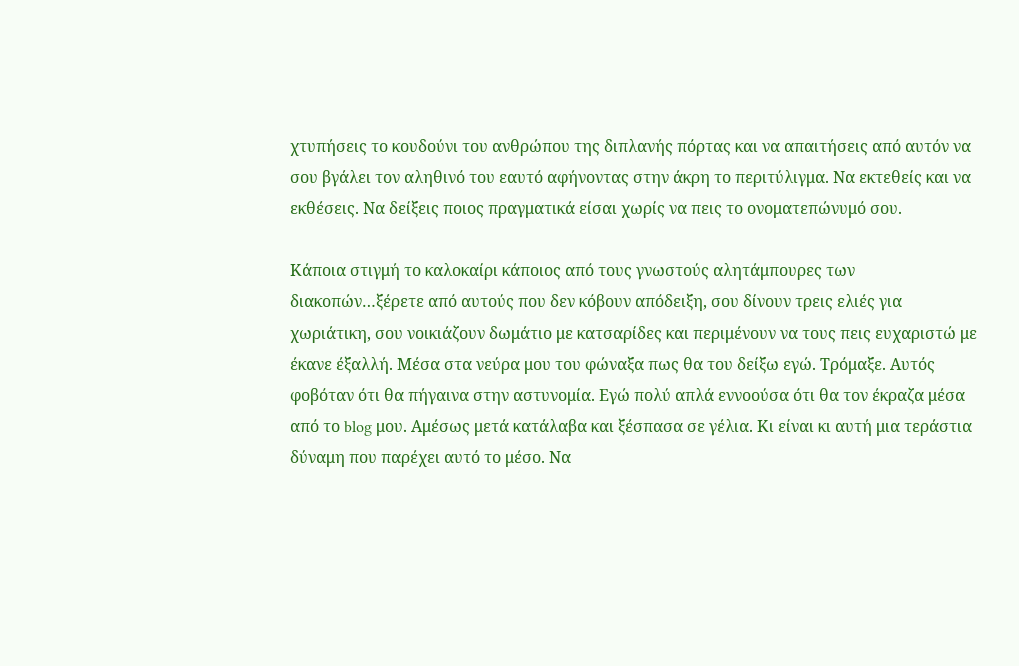χτυπήσεις το κουδούνι του ανθρώπου της διπλανής πόρτας και να απαιτήσεις από αυτόν να σου βγάλει τον αληθινό του εαυτό αφήνοντας στην άκρη το περιτύλιγμα. Να εκτεθείς και να εκθέσεις. Να δείξεις ποιος πραγματικά είσαι χωρίς να πεις το ονοματεπώνυμό σου.

Κάποια στιγμή το καλοκαίρι κάποιος από τους γνωστούς αλητάμπουρες των διακοπών…ξέρετε από αυτούς που δεν κόβουν απόδειξη, σου δίνουν τρεις ελιές για χωριάτικη, σου νοικιάζουν δωμάτιο με κατσαρίδες και περιμένουν να τους πεις ευχαριστώ με έκανε έξαλλή. Μέσα στα νεύρα μου του φώναξα πως θα του δείξω εγώ. Τρόμαξε. Αυτός φοβόταν ότι θα πήγαινα στην αστυνομία. Εγώ πολύ απλά εννοούσα ότι θα τον έκραζα μέσα από το blog μου. Αμέσως μετά κατάλαβα και ξέσπασα σε γέλια. Κι είναι κι αυτή μια τεράστια δύναμη που παρέχει αυτό το μέσο. Να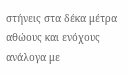στήνεις στα δέκα μέτρα αθώους και ενόχους ανάλογα με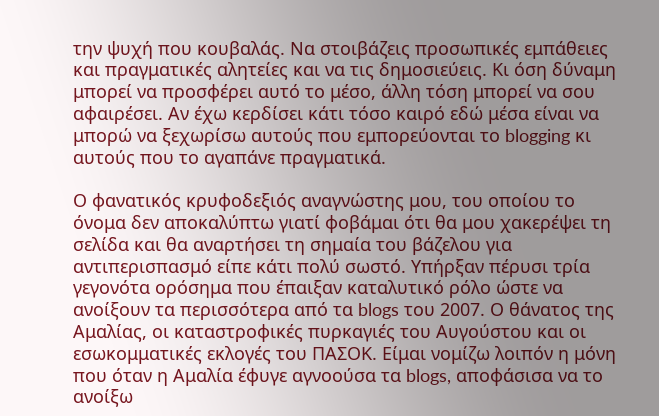την ψυχή που κουβαλάς. Να στοιβάζεις προσωπικές εμπάθειες και πραγματικές αλητείες και να τις δημοσιεύεις. Κι όση δύναμη μπορεί να προσφέρει αυτό το μέσο, άλλη τόση μπορεί να σου αφαιρέσει. Αν έχω κερδίσει κάτι τόσο καιρό εδώ μέσα είναι να μπορώ να ξεχωρίσω αυτούς που εμπορεύονται το blogging κι αυτούς που το αγαπάνε πραγματικά.

Ο φανατικός κρυφοδεξιός αναγνώστης μου, του οποίου το όνομα δεν αποκαλύπτω γιατί φοβάμαι ότι θα μου χακερέψει τη σελίδα και θα αναρτήσει τη σημαία του βάζελου για αντιπερισπασμό είπε κάτι πολύ σωστό. Υπήρξαν πέρυσι τρία γεγονότα ορόσημα που έπαιξαν καταλυτικό ρόλο ώστε να ανοίξουν τα περισσότερα από τα blogs του 2007. Ο θάνατος της Αμαλίας, οι καταστροφικές πυρκαγιές του Αυγούστου και οι εσωκομματικές εκλογές του ΠΑΣΟΚ. Είμαι νομίζω λοιπόν η μόνη που όταν η Αμαλία έφυγε αγνοούσα τα blogs, αποφάσισα να το ανοίξω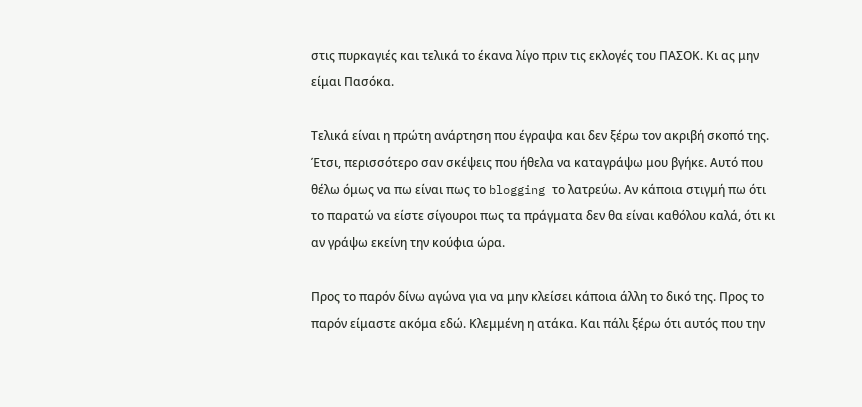στις πυρκαγιές και τελικά το έκανα λίγο πριν τις εκλογές του ΠΑΣΟΚ. Κι ας μην είμαι Πασόκα.

Τελικά είναι η πρώτη ανάρτηση που έγραψα και δεν ξέρω τον ακριβή σκοπό της. Έτσι, περισσότερο σαν σκέψεις που ήθελα να καταγράψω μου βγήκε. Αυτό που θέλω όμως να πω είναι πως το blogging το λατρεύω. Αν κάποια στιγμή πω ότι το παρατώ να είστε σίγουροι πως τα πράγματα δεν θα είναι καθόλου καλά, ότι κι αν γράψω εκείνη την κούφια ώρα.

Προς το παρόν δίνω αγώνα για να μην κλείσει κάποια άλλη το δικό της. Προς το παρόν είμαστε ακόμα εδώ. Κλεμμένη η ατάκα. Και πάλι ξέρω ότι αυτός που την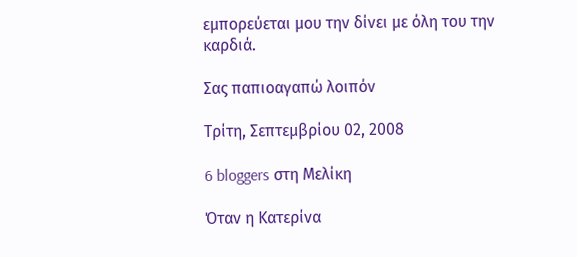εμπορεύεται μου την δίνει με όλη του την καρδιά.

Σας παπιοαγαπώ λοιπόν

Τρίτη, Σεπτεμβρίου 02, 2008

6 bloggers στη Μελίκη

Όταν η Κατερίνα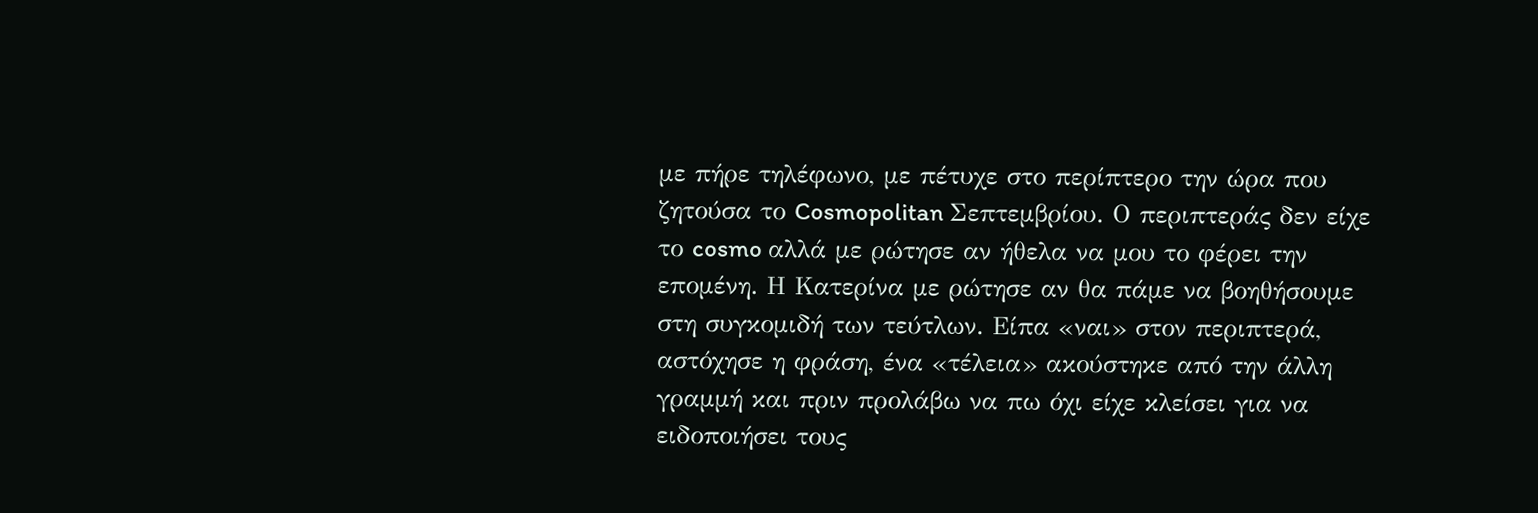με πήρε τηλέφωνο, με πέτυχε στο περίπτερο την ώρα που ζητούσα το Cosmopolitan Σεπτεμβρίου. Ο περιπτεράς δεν είχε το cosmo αλλά με ρώτησε αν ήθελα να μου το φέρει την επομένη. Η Κατερίνα με ρώτησε αν θα πάμε να βοηθήσουμε στη συγκομιδή των τεύτλων. Είπα «ναι» στον περιπτερά, αστόχησε η φράση, ένα «τέλεια» ακούστηκε από την άλλη γραμμή και πριν προλάβω να πω όχι είχε κλείσει για να ειδοποιήσει τους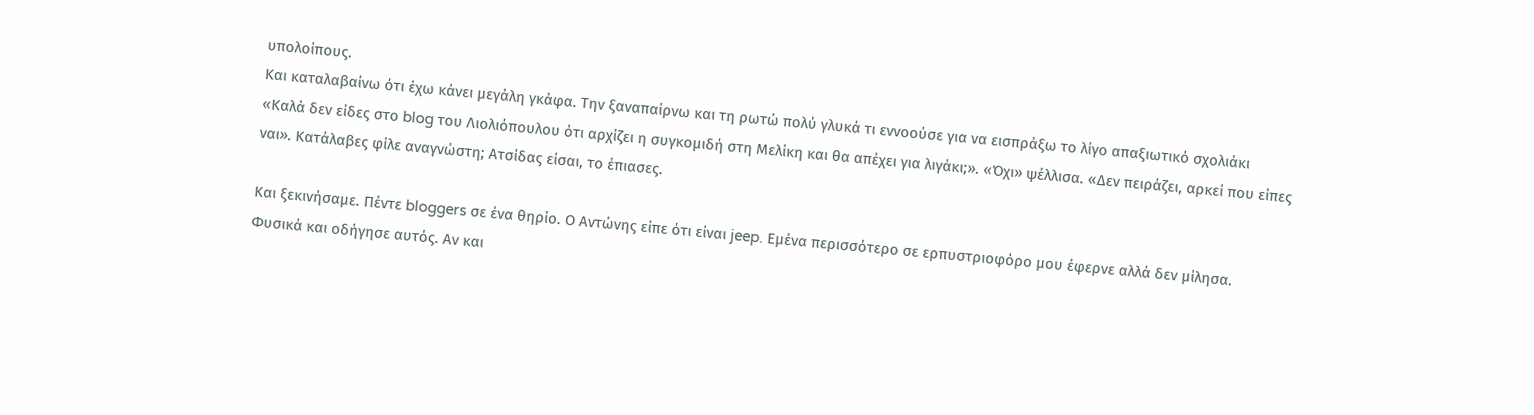υπολοίπους.
Και καταλαβαίνω ότι έχω κάνει μεγάλη γκάφα. Την ξαναπαίρνω και τη ρωτώ πολύ γλυκά τι εννοούσε για να εισπράξω το λίγο απαξιωτικό σχολιάκι «Καλά δεν είδες στο blog του Λιολιόπουλου ότι αρχίζει η συγκομιδή στη Μελίκη και θα απέχει για λιγάκι;». «Όχι» ψέλλισα. «Δεν πειράζει, αρκεί που είπες ναι». Κατάλαβες φίλε αναγνώστη; Ατσίδας είσαι, το έπιασες.

Και ξεκινήσαμε. Πέντε bloggers σε ένα θηρίο. Ο Αντώνης είπε ότι είναι jeep. Εμένα περισσότερο σε ερπυστριοφόρο μου έφερνε αλλά δεν μίλησα. Φυσικά και οδήγησε αυτός. Αν και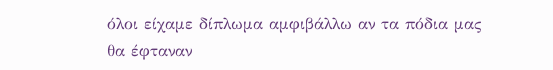όλοι είχαμε δίπλωμα αμφιβάλλω αν τα πόδια μας θα έφταναν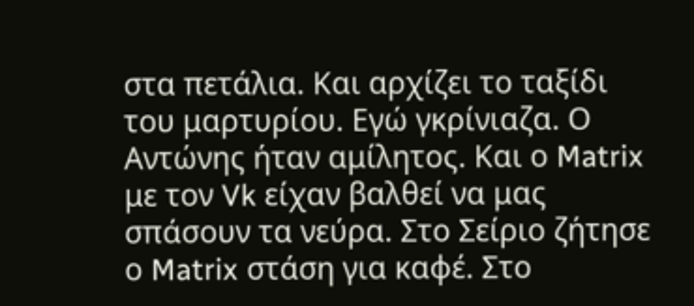στα πετάλια. Και αρχίζει το ταξίδι του μαρτυρίου. Εγώ γκρίνιαζα. Ο Αντώνης ήταν αμίλητος. Και ο Matrix με τον Vk είχαν βαλθεί να μας σπάσουν τα νεύρα. Στο Σείριο ζήτησε ο Matrix στάση για καφέ. Στο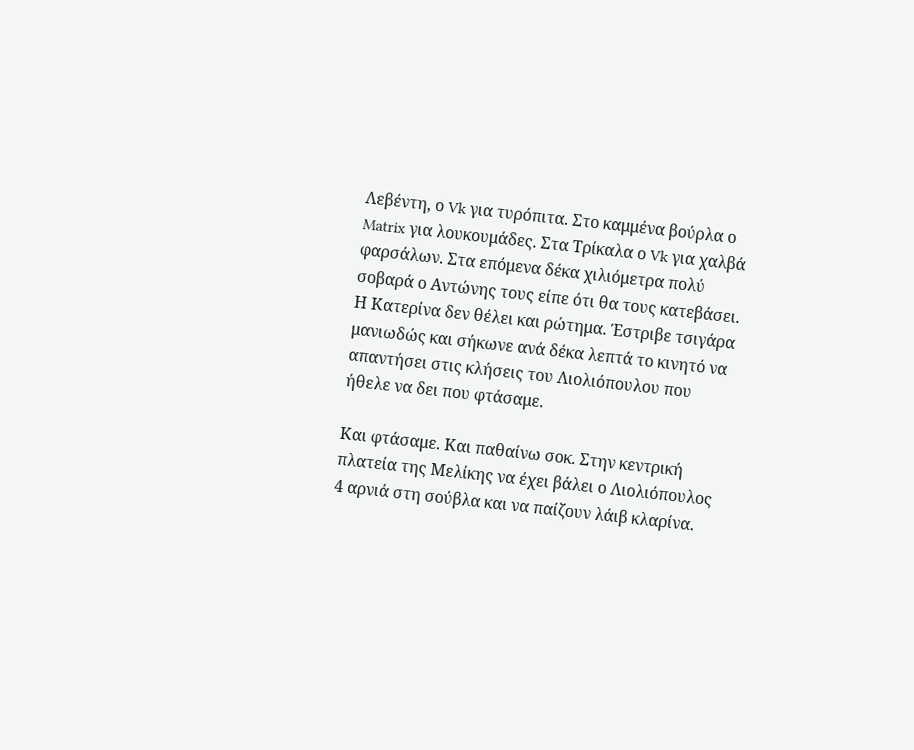Λεβέντη, ο Vk για τυρόπιτα. Στο καμμένα βούρλα ο Matrix για λουκουμάδες. Στα Τρίκαλα ο Vk για χαλβά φαρσάλων. Στα επόμενα δέκα χιλιόμετρα πολύ σοβαρά ο Αντώνης τους είπε ότι θα τους κατεβάσει. Η Κατερίνα δεν θέλει και ρώτημα. Έστριβε τσιγάρα μανιωδώς και σήκωνε ανά δέκα λεπτά το κινητό να απαντήσει στις κλήσεις του Λιολιόπουλου που ήθελε να δει που φτάσαμε.

Και φτάσαμε. Και παθαίνω σοκ. Στην κεντρική πλατεία της Μελίκης να έχει βάλει ο Λιολιόπουλος 4 αρνιά στη σούβλα και να παίζουν λάιβ κλαρίνα.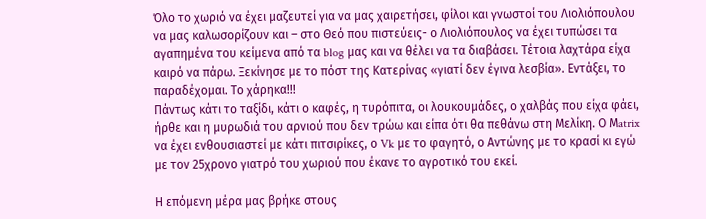Όλο το χωριό να έχει μαζευτεί για να μας χαιρετήσει, φίλοι και γνωστοί του Λιολιόπουλου να μας καλωσορίζουν και – στο Θεό που πιστεύεις- ο Λιολιόπουλος να έχει τυπώσει τα αγαπημένα του κείμενα από τα blog μας και να θέλει να τα διαβάσει. Τέτοια λαχτάρα είχα καιρό να πάρω. Ξεκίνησε με το πόστ της Κατερίνας «γιατί δεν έγινα λεσβία». Εντάξει, το παραδέχομαι. Το χάρηκα!!!
Πάντως κάτι το ταξίδι, κάτι ο καφές, η τυρόπιτα, οι λουκουμάδες, ο χαλβάς που είχα φάει, ήρθε και η μυρωδιά του αρνιού που δεν τρώω και είπα ότι θα πεθάνω στη Μελίκη. Ο Μatrix να έχει ενθουσιαστεί με κάτι πιτσιρίκες, ο Vk με το φαγητό, ο Αντώνης με το κρασί κι εγώ με τον 25χρονο γιατρό του χωριού που έκανε το αγροτικό του εκεί.

Η επόμενη μέρα μας βρήκε στους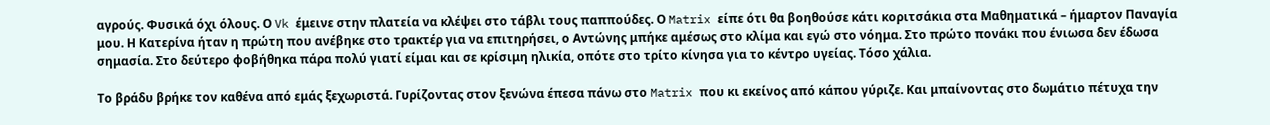αγρούς. Φυσικά όχι όλους. Ο Vk έμεινε στην πλατεία να κλέψει στο τάβλι τους παππούδες. Ο Matrix είπε ότι θα βοηθούσε κάτι κοριτσάκια στα Μαθηματικά – ήμαρτον Παναγία μου. Η Κατερίνα ήταν η πρώτη που ανέβηκε στο τρακτέρ για να επιτηρήσει, ο Αντώνης μπήκε αμέσως στο κλίμα και εγώ στο νόημα. Στο πρώτο πονάκι που ένιωσα δεν έδωσα σημασία. Στο δεύτερο φοβήθηκα πάρα πολύ γιατί είμαι και σε κρίσιμη ηλικία, οπότε στο τρίτο κίνησα για το κέντρο υγείας. Τόσο χάλια.

Το βράδυ βρήκε τον καθένα από εμάς ξεχωριστά. Γυρίζοντας στον ξενώνα έπεσα πάνω στο Matrix που κι εκείνος από κάπου γύριζε. Και μπαίνοντας στο δωμάτιο πέτυχα την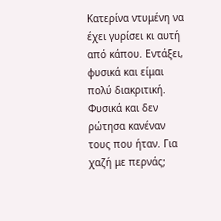Κατερίνα ντυμένη να έχει γυρίσει κι αυτή από κάπου. Εντάξει, φυσικά και είμαι πολύ διακριτική. Φυσικά και δεν ρώτησα κανέναν τους που ήταν. Για χαζή με περνάς;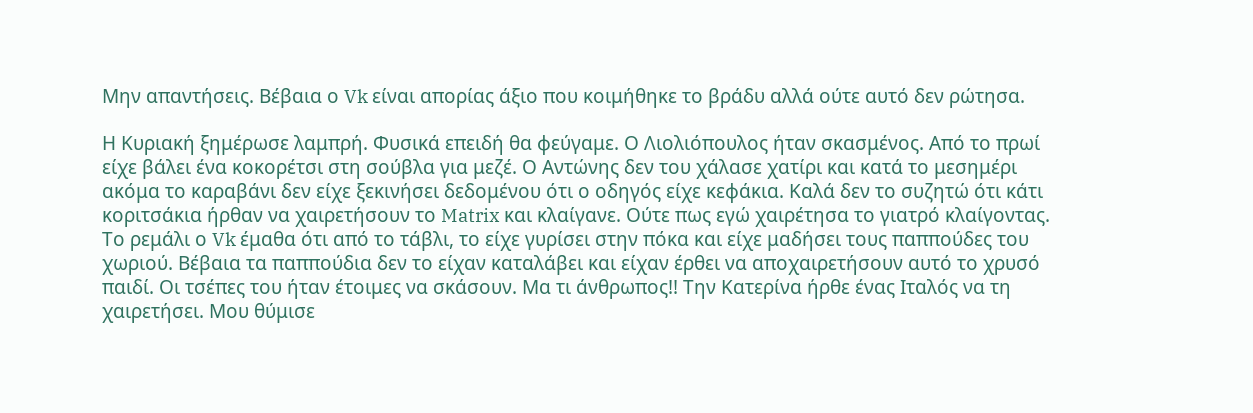Μην απαντήσεις. Βέβαια ο Vk είναι απορίας άξιο που κοιμήθηκε το βράδυ αλλά ούτε αυτό δεν ρώτησα.

Η Κυριακή ξημέρωσε λαμπρή. Φυσικά επειδή θα φεύγαμε. Ο Λιολιόπουλος ήταν σκασμένος. Από το πρωί είχε βάλει ένα κοκορέτσι στη σούβλα για μεζέ. Ο Αντώνης δεν του χάλασε χατίρι και κατά το μεσημέρι ακόμα το καραβάνι δεν είχε ξεκινήσει δεδομένου ότι ο οδηγός είχε κεφάκια. Καλά δεν το συζητώ ότι κάτι κοριτσάκια ήρθαν να χαιρετήσουν το Matrix και κλαίγανε. Ούτε πως εγώ χαιρέτησα το γιατρό κλαίγοντας. Το ρεμάλι ο Vk έμαθα ότι από το τάβλι, το είχε γυρίσει στην πόκα και είχε μαδήσει τους παππούδες του χωριού. Βέβαια τα παππούδια δεν το είχαν καταλάβει και είχαν έρθει να αποχαιρετήσουν αυτό το χρυσό παιδί. Οι τσέπες του ήταν έτοιμες να σκάσουν. Μα τι άνθρωπος!! Την Κατερίνα ήρθε ένας Ιταλός να τη χαιρετήσει. Μου θύμισε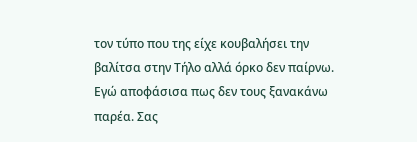τον τύπο που της είχε κουβαλήσει την βαλίτσα στην Τήλο αλλά όρκο δεν παίρνω. Εγώ αποφάσισα πως δεν τους ξανακάνω παρέα. Σας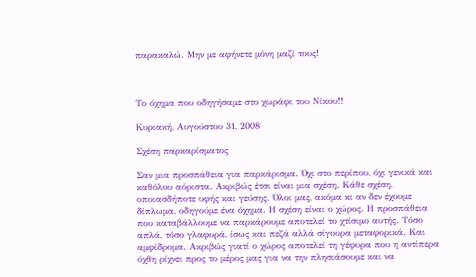παρακαλώ. Μην με αφήνετε μόνη μαζί τους!



Το όχημα που οδηγήσαμε στο χωράφι του Νίκου!!

Κυριακή, Αυγούστου 31, 2008

Σχέση παρκαρίσματος

Σαν μια προσπάθεια για παρκάρισμα. Όχι στο περίπου, όχι γενικά και καθόλου αόριστα. Ακριβώς έτσι είναι μια σχέση. Κάθε σχέση, οποιασδήποτε υφής και γεύσης. Όλοι μας, ακόμα κι αν δεν έχουμε δίπλωμα, οδηγούμε ένα όχημα. Η σχέση είναι ο χώρος. Η προσπάθεια που καταβάλλουμε να παρκάρουμε αποτελεί το χτίσιμο αυτής. Τόσο απλά, τόσο γλαφυρά, ίσως και πεζά αλλά σίγουρα μεταφορικά. Και αμφίδρομα. Ακριβώς γιατί ο χώρος αποτελεί τη γέφυρα που η αντίπερα όχθη ρίχνει προς το μέρος μας για να την πλησιάσουμε και να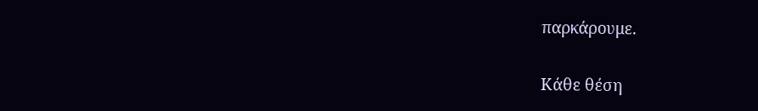παρκάρουμε.

Κάθε θέση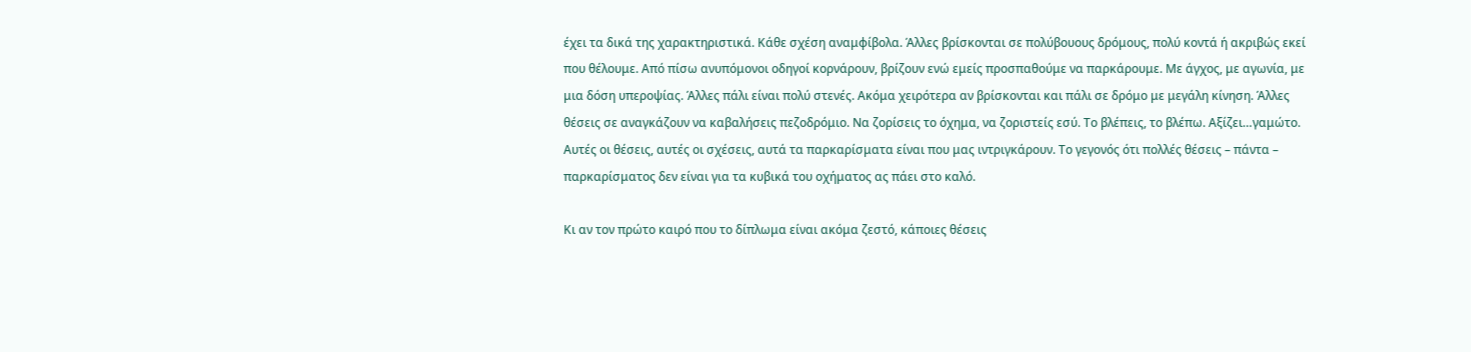έχει τα δικά της χαρακτηριστικά. Κάθε σχέση αναμφίβολα. Άλλες βρίσκονται σε πολύβουους δρόμους, πολύ κοντά ή ακριβώς εκεί που θέλουμε. Από πίσω ανυπόμονοι οδηγοί κορνάρουν, βρίζουν ενώ εμείς προσπαθούμε να παρκάρουμε. Με άγχος, με αγωνία, με μια δόση υπεροψίας. Άλλες πάλι είναι πολύ στενές. Ακόμα χειρότερα αν βρίσκονται και πάλι σε δρόμο με μεγάλη κίνηση. Άλλες θέσεις σε αναγκάζουν να καβαλήσεις πεζοδρόμιο. Να ζορίσεις το όχημα, να ζοριστείς εσύ. Το βλέπεις, το βλέπω. Αξίζει…γαμώτο. Αυτές οι θέσεις, αυτές οι σχέσεις, αυτά τα παρκαρίσματα είναι που μας ιντριγκάρουν. Το γεγονός ότι πολλές θέσεις – πάντα – παρκαρίσματος δεν είναι για τα κυβικά του οχήματος ας πάει στο καλό.

Κι αν τον πρώτο καιρό που το δίπλωμα είναι ακόμα ζεστό, κάποιες θέσεις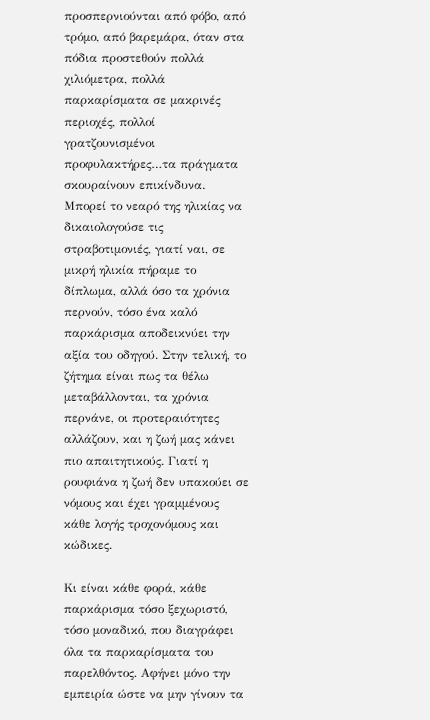προσπερνιούνται από φόβο, από τρόμο, από βαρεμάρα, όταν στα πόδια προστεθούν πολλά χιλιόμετρα, πολλά παρκαρίσματα σε μακρινές περιοχές, πολλοί γρατζουνισμένοι προφυλακτήρες…τα πράγματα σκουραίνουν επικίνδυνα. Μπορεί το νεαρό της ηλικίας να δικαιολογούσε τις στραβοτιμονιές, γιατί ναι, σε μικρή ηλικία πήραμε το δίπλωμα, αλλά όσο τα χρόνια περνούν, τόσο ένα καλό παρκάρισμα αποδεικνύει την αξία του οδηγού. Στην τελική, το ζήτημα είναι πως τα θέλω μεταβάλλονται, τα χρόνια περνάνε, οι προτεραιότητες αλλάζουν, και η ζωή μας κάνει πιο απαιτητικούς. Γιατί η ρουφιάνα η ζωή δεν υπακούει σε νόμους και έχει γραμμένους κάθε λογής τροχονόμους και κώδικες.

Κι είναι κάθε φορά, κάθε παρκάρισμα τόσο ξεχωριστό, τόσο μοναδικό, που διαγράφει όλα τα παρκαρίσματα του παρελθόντος. Αφήνει μόνο την εμπειρία ώστε να μην γίνουν τα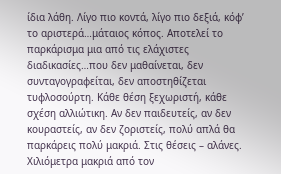ίδια λάθη. Λίγο πιο κοντά, λίγο πιο δεξιά, κόφ’ το αριστερά…μάταιος κόπος. Αποτελεί το παρκάρισμα μια από τις ελάχιστες διαδικασίες…που δεν μαθαίνεται, δεν συνταγογραφείται, δεν αποστηθίζεται τυφλοσούρτη. Κάθε θέση ξεχωριστή, κάθε σχέση αλλιώτικη. Αν δεν παιδευτείς, αν δεν κουραστείς, αν δεν ζοριστείς, πολύ απλά θα παρκάρεις πολύ μακριά. Στις θέσεις – αλάνες. Χιλιόμετρα μακριά από τον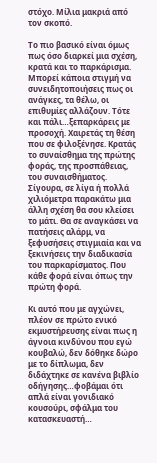στόχο. Μίλια μακριά από τον σκοπό.

Το πιο βασικό είναι όμως πως όσο διαρκεί μια σχέση, κρατά και το παρκάρισμα. Μπορεί κάποια στιγμή να συνειδητοποιήσεις πως οι ανάγκες, τα θέλω, οι επιθυμίες αλλάζουν. Τότε και πάλι…ξεπαρκάρεις με προσοχή. Χαιρετάς τη θέση που σε φιλοξένησε. Κρατάς το συναίσθημα της πρώτης φοράς, της προσπάθειας, του συναισθήματος. Σίγουρα, σε λίγα ή πολλά χιλιόμετρα παρακάτω μια άλλη σχέση θα σου κλείσει το μάτι. Θα σε αναγκάσει να πατήσεις αλάρμ, να ξεφυσήσεις στιγμιαία και να ξεκινήσεις την διαδικασία του παρκαρίσματος. Που κάθε φορά είναι όπως την πρώτη φορά.

Κι αυτό που με αγχώνει, πλέον σε πρώτο ενικό εκμυστήρευσης είναι πως η άγνοια κινδύνου που εγώ κουβαλώ, δεν δόθηκε δώρο με το δίπλωμα, δεν διδάχτηκε σε κανένα βιβλίο οδήγησης…φοβάμαι ότι απλά είναι γονιδιακό κουσούρι, σφάλμα του κατασκευαστή…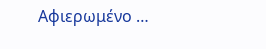Αφιερωμένο …